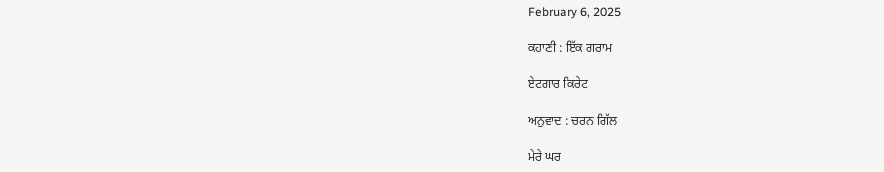February 6, 2025

ਕਹਾਣੀ : ਇੱਕ ਗਰਾਮ

ਏਟਗਾਰ ਕਿਰੇਟ

ਅਨੁਵਾਦ : ਚਰਨ ਗਿੱਲ

ਮੇਰੇ ਘਰ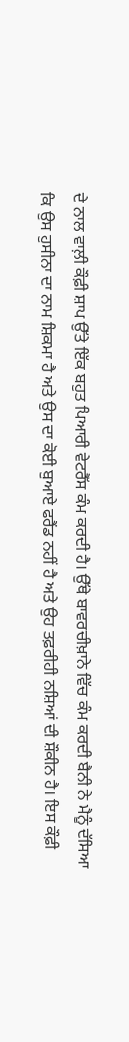ਦੇ ਨਾਲ ਵਾਲ਼ੀ ਕੌਫ਼ੀ ਸ਼ਾਪ ਉੱਤੇ ਇੱਕ ਬਹੁਤ ਪਿਆਰੀ ਵੇਟਰੈੱਸ ਕੰਮ ਕਰਦੀ ਹੈ। ਉੱਥੇ ਬਾਵਰਚੀਖ਼ਾਨੇ ਵਿੱਚ ਕੰਮ ਕਰਦੀ ਬੈਨੀ ਨੇ ਮੈਨੂੰ ਦੱਸਿਆ ਕਿ ਉਸ ਹੁਸੀਨਾ ਦਾ ਨਾਮ ਸ਼ਿਕਮਾ ਹੈ ਅਤੇ ਉਸ ਦਾ ਕੋਈ ਬੁਆਏ ਫਰੈਂਡ ਨਹੀਂ ਹੈ ਅਤੇ ਉਹ ਤਫ਼ਰੀਹੀ ਨਸ਼ਿਆਂ ਦੀ ਸ਼ੌਕੀਨ ਹੈ। ਇਸ ਕੌਫ਼ੀ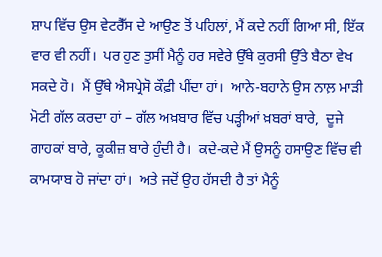ਸ਼ਾਪ ਵਿੱਚ ਉਸ ਵੇਟਰੈੱਸ ਦੇ ਆਉਣ ਤੋਂ ਪਹਿਲਾਂ, ਮੈਂ ਕਦੇ ਨਹੀਂ ਗਿਆ ਸੀ, ਇੱਕ ਵਾਰ ਵੀ ਨਹੀਂ।  ਪਰ ਹੁਣ ਤੁਸੀਂ ਮੈਨੂੰ ਹਰ ਸਵੇਰੇ ਉੱਥੇ ਕੁਰਸੀ ਉੱਤੇ ਬੈਠਾ ਵੇਖ ਸਕਦੇ ਹੋ।  ਮੈਂ ਉੱਥੇ ਐਸਪ੍ਰੇਸੋ ਕੌਫ਼ੀ ਪੀਂਦਾ ਹਾਂ।  ਆਨੇ-ਬਹਾਨੇ ਉਸ ਨਾਲ਼ ਮਾੜੀ ਮੋਟੀ ਗੱਲ ਕਰਦਾ ਹਾਂ – ਗੱਲ ਅਖ਼ਬਾਰ ਵਿੱਚ ਪੜ੍ਹੀਆਂ ਖ਼ਬਰਾਂ ਬਾਰੇ,  ਦੂਜੇ ਗਾਹਕਾਂ ਬਾਰੇ, ਕੂਕੀਜ਼ ਬਾਰੇ ਹੁੰਦੀ ਹੈ।  ਕਦੇ-ਕਦੇ ਮੈਂ ਉਸਨੂੰ ਹਸਾਉਣ ਵਿੱਚ ਵੀ ਕਾਮਯਾਬ ਹੋ ਜਾਂਦਾ ਹਾਂ।  ਅਤੇ ਜਦੋਂ ਉਹ ਹੱਸਦੀ ਹੈ ਤਾਂ ਮੈਨੂੰ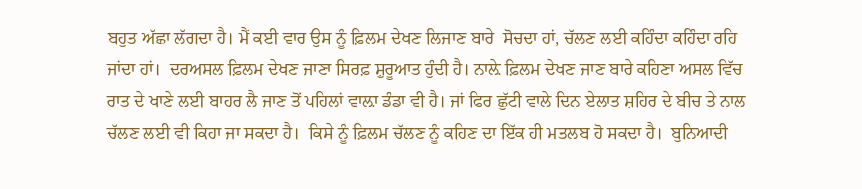ਬਹੁਤ ਅੱਛਾ ਲੱਗਦਾ ਹੈ। ਮੈਂ ਕਈ ਵਾਰ ਉਸ ਨੂੰ ਫ਼ਿਲਮ ਦੇਖਣ ਲਿਜਾਣ ਬਾਰੇ  ਸੋਚਦਾ ਹਾਂ, ਚੱਲਣ ਲਈ ਕਹਿੰਦਾ ਕਹਿੰਦਾ ਰਹਿ ਜਾਂਦਾ ਹਾਂ।  ਦਰਅਸਲ ਫ਼ਿਲਮ ਦੇਖਣ ਜਾਣਾ ਸਿਰਫ਼ ਸ਼ੁਰੂਆਤ ਹੁੰਦੀ ਹੈ। ਨਾਲ਼ੇ ਫ਼ਿਲਮ ਦੇਖਣ ਜਾਣ ਬਾਰੇ ਕਹਿਣਾ ਅਸਲ ਵਿੱਚ ਰਾਤ ਦੇ ਖਾਣੇ ਲਈ ਬਾਹਰ ਲੈ ਜਾਣ ਤੋਂ ਪਹਿਲਾਂ ਵਾਲ਼ਾ ਡੰਡਾ ਵੀ ਹੈ। ਜਾਂ ਫਿਰ ਛੁੱਟੀ ਵਾਲੇ ਦਿਨ ਏਲਾਤ ਸ਼ਹਿਰ ਦੇ ਬੀਚ ਤੇ ਨਾਲ ਚੱਲਣ ਲਈ ਵੀ ਕਿਹਾ ਜਾ ਸਕਦਾ ਹੈ।  ਕਿਸੇ ਨੂੰ ਫ਼ਿਲਮ ਚੱਲਣ ਨੂੰ ਕਹਿਣ ਦਾ ਇੱਕ ਹੀ ਮਤਲਬ ਹੋ ਸਕਦਾ ਹੈ।  ਬੁਨਿਆਦੀ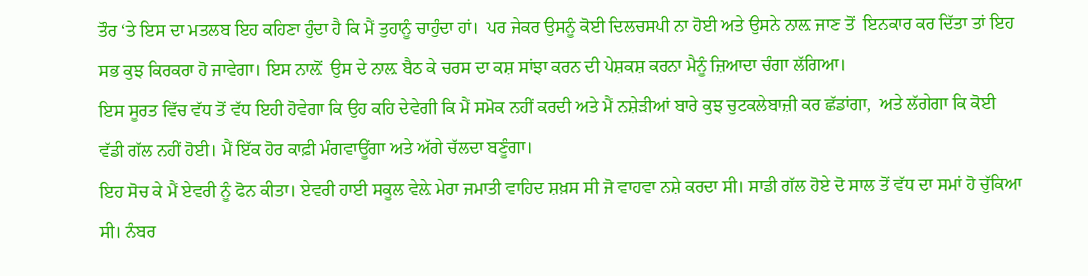ਤੌਰ ‘ਤੇ ਇਸ ਦਾ ਮਤਲਬ ਇਹ ਕਹਿਣਾ ਹੁੰਦਾ ਹੈ ਕਿ ਮੈਂ ਤੁਹਾਨੂੰ ਚਾਹੁੰਦਾ ਹਾਂ।  ਪਰ ਜੇਕਰ ਉਸਨੂੰ ਕੋਈ ਦਿਲਚਸਪੀ ਨਾ ਹੋਈ ਅਤੇ ਉਸਨੇ ਨਾਲ਼ ਜਾਣ ਤੋਂ  ਇਨਕਾਰ ਕਰ ਦਿੱਤਾ ਤਾਂ ਇਹ ਸਭ ਕੁਝ ਕਿਰਕਰਾ ਹੋ ਜਾਵੇਗਾ। ਇਸ ਨਾਲ਼ੋਂ  ਉਸ ਦੇ ਨਾਲ਼ ਬੈਠ ਕੇ ਚਰਸ ਦਾ ਕਸ਼ ਸਾਂਝਾ ਕਰਨ ਦੀ ਪੇਸ਼ਕਸ਼ ਕਰਨਾ ਮੈਨੂੰ ਜ਼ਿਆਦਾ ਚੰਗਾ ਲੱਗਿਆ।
ਇਸ ਸੂਰਤ ਵਿੱਚ ਵੱਧ ਤੋਂ ਵੱਧ ਇਹੀ ਹੋਵੇਗਾ ਕਿ ਉਹ ਕਹਿ ਦੇਵੇਗੀ ਕਿ ਮੈਂ ਸਮੋਕ ਨਹੀਂ ਕਰਦੀ ਅਤੇ ਮੈਂ ਨਸ਼ੇੜੀਆਂ ਬਾਰੇ ਕੁਝ ਚੁਟਕਲੇਬਾਜ਼ੀ ਕਰ ਛੱਡਾਂਗਾ,  ਅਤੇ ਲੱਗੇਗਾ ਕਿ ਕੋਈ ਵੱਡੀ ਗੱਲ ਨਹੀਂ ਹੋਈ। ਮੈਂ ਇੱਕ ਹੋਰ ਕਾਫ਼ੀ ਮੰਗਵਾਊਂਗਾ ਅਤੇ ਅੱਗੇ ਚੱਲਦਾ ਬਣੂੰਗਾ।
ਇਹ ਸੋਚ ਕੇ ਮੈਂ ਏਵਰੀ ਨੂੰ ਫੋਨ ਕੀਤਾ। ਏਵਰੀ ਹਾਈ ਸਕੂਲ ਵੇਲ਼ੇ ਮੇਰਾ ਜਮਾਤੀ ਵਾਹਿਦ ਸ਼ਖ਼ਸ ਸੀ ਜੋ ਵਾਹਵਾ ਨਸ਼ੇ ਕਰਦਾ ਸੀ। ਸਾਡੀ ਗੱਲ ਹੋਏ ਦੋ ਸਾਲ ਤੋਂ ਵੱਧ ਦਾ ਸਮਾਂ ਹੋ ਚੁੱਕਿਆ ਸੀ। ਨੰਬਰ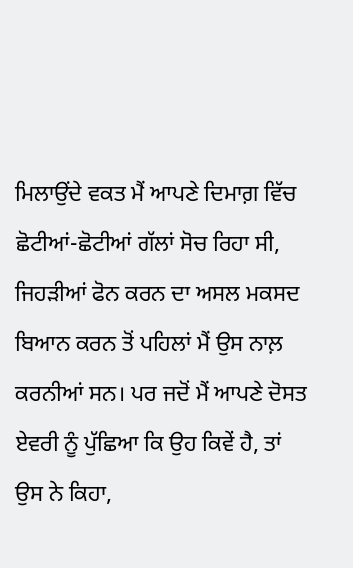ਮਿਲਾਉਂਦੇ ਵਕਤ ਮੈਂ ਆਪਣੇ ਦਿਮਾਗ਼ ਵਿੱਚ ਛੋਟੀਆਂ-ਛੋਟੀਆਂ ਗੱਲਾਂ ਸੋਚ ਰਿਹਾ ਸੀ, ਜਿਹੜੀਆਂ ਫੋਨ ਕਰਨ ਦਾ ਅਸਲ ਮਕਸਦ ਬਿਆਨ ਕਰਨ ਤੋਂ ਪਹਿਲਾਂ ਮੈਂ ਉਸ ਨਾਲ਼ ਕਰਨੀਆਂ ਸਨ। ਪਰ ਜਦੋਂ ਮੈਂ ਆਪਣੇ ਦੋਸਤ ਏਵਰੀ ਨੂੰ ਪੁੱਛਿਆ ਕਿ ਉਹ ਕਿਵੇਂ ਹੈ, ਤਾਂ ਉਸ ਨੇ ਕਿਹਾ,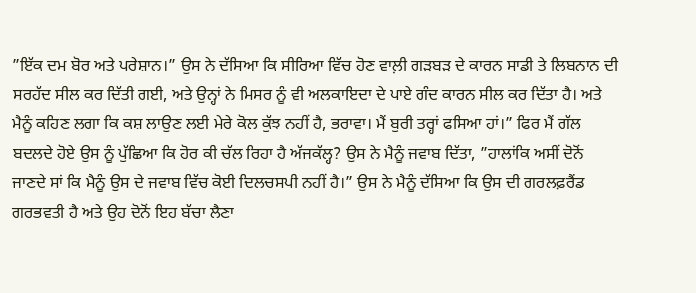”ਇੱਕ ਦਮ ਬੋਰ ਅਤੇ ਪਰੇਸ਼ਾਨ।” ਉਸ ਨੇ ਦੱਸਿਆ ਕਿ ਸੀਰਿਆ ਵਿੱਚ ਹੋਣ ਵਾਲ਼ੀ ਗੜਬੜ ਦੇ ਕਾਰਨ ਸਾਡੀ ਤੇ ਲਿਬਨਾਨ ਦੀ ਸਰਹੱਦ ਸੀਲ ਕਰ ਦਿੱਤੀ ਗਈ, ਅਤੇ ਉਨ੍ਹਾਂ ਨੇ ਮਿਸਰ ਨੂੰ ਵੀ ਅਲਕਾਇਦਾ ਦੇ ਪਾਏ ਗੰਦ ਕਾਰਨ ਸੀਲ ਕਰ ਦਿੱਤਾ ਹੈ। ਅਤੇ ਮੈਨੂੰ ਕਹਿਣ ਲਗਾ ਕਿ ਕਸ਼ ਲਾਉਣ ਲਈ ਮੇਰੇ ਕੋਲ ਕੁੱਝ ਨਹੀਂ ਹੈ, ਭਰਾਵਾ। ਮੈਂ ਬੁਰੀ ਤਰ੍ਹਾਂ ਫਸਿਆ ਹਾਂ।” ਫਿਰ ਮੈਂ ਗੱਲ ਬਦਲਦੇ ਹੋਏ ਉਸ ਨੂੰ ਪੁੱਛਿਆ ਕਿ ਹੋਰ ਕੀ ਚੱਲ ਰਿਹਾ ਹੈ ਅੱਜਕੱਲ੍ਹ? ਉਸ ਨੇ ਮੈਨੂੰ ਜਵਾਬ ਦਿੱਤਾ, ”ਹਾਲਾਂਕਿ ਅਸੀਂ ਦੋਨੋਂ ਜਾਣਦੇ ਸਾਂ ਕਿ ਮੈਨੂੰ ਉਸ ਦੇ ਜਵਾਬ ਵਿੱਚ ਕੋਈ ਦਿਲਚਸਪੀ ਨਹੀਂ ਹੈ।” ਉਸ ਨੇ ਮੈਨੂੰ ਦੱਸਿਆ ਕਿ ਉਸ ਦੀ ਗਰਲਫ਼ਰੈਂਡ ਗਰਭਵਤੀ ਹੈ ਅਤੇ ਉਹ ਦੋਨੋਂ ਇਹ ਬੱਚਾ ਲੈਣਾ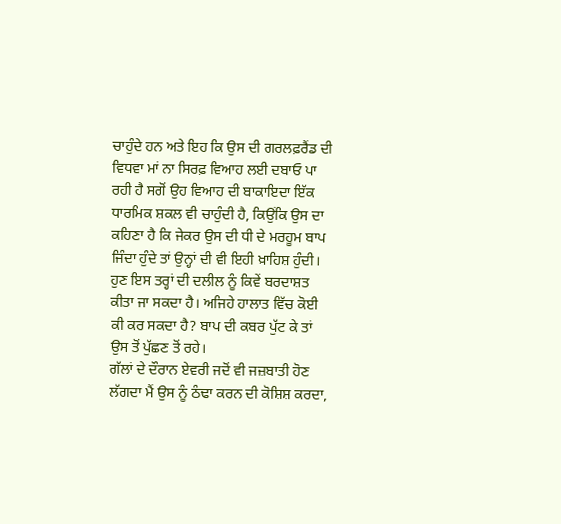ਚਾਹੁੰਦੇ ਹਨ ਅਤੇ ਇਹ ਕਿ ਉਸ ਦੀ ਗਰਲਫ਼ਰੈਂਡ ਦੀ ਵਿਧਵਾ ਮਾਂ ਨਾ ਸਿਰਫ਼ ਵਿਆਹ ਲਈ ਦਬਾਓ ਪਾ ਰਹੀ ਹੈ ਸਗੋਂ ਉਹ ਵਿਆਹ ਦੀ ਬਾਕਾਇਦਾ ਇੱਕ ਧਾਰਮਿਕ ਸ਼ਕਲ ਵੀ ਚਾਹੁੰਦੀ ਹੈ, ਕਿਉਂਕਿ ਉਸ ਦਾ ਕਹਿਣਾ ਹੈ ਕਿ ਜੇਕਰ ਉਸ ਦੀ ਧੀ ਦੇ ਮਰਹੂਮ ਬਾਪ ਜਿੰਦਾ ਹੁੰਦੇ ਤਾਂ ਉਨ੍ਹਾਂ ਦੀ ਵੀ ਇਹੀ ਖ਼ਾਹਿਸ਼ ਹੁੰਦੀ। ਹੁਣ ਇਸ ਤਰ੍ਹਾਂ ਦੀ ਦਲੀਲ ਨੂੰ ਕਿਵੇਂ ਬਰਦਾਸ਼ਤ ਕੀਤਾ ਜਾ ਸਕਦਾ ਹੈ। ਅਜਿਹੇ ਹਾਲਾਤ ਵਿੱਚ ਕੋਈ ਕੀ ਕਰ ਸਕਦਾ ਹੈ? ਬਾਪ ਦੀ ਕਬਰ ਪੁੱਟ ਕੇ ਤਾਂ ਉਸ ਤੋਂ ਪੁੱਛਣ ਤੋਂ ਰਹੇ।
ਗੱਲਾਂ ਦੇ ਦੌਰਾਨ ਏਵਰੀ ਜਦੋਂ ਵੀ ਜਜ਼ਬਾਤੀ ਹੋਣ ਲੱਗਦਾ ਮੈਂ ਉਸ ਨੂੰ ਠੰਢਾ ਕਰਨ ਦੀ ਕੋਸ਼ਿਸ਼ ਕਰਦਾ,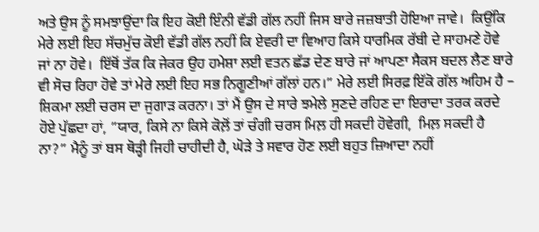ਅਤੇ ਉਸ ਨੂੰ ਸਮਝਾਉਂਦਾ ਕਿ ਇਹ ਕੋਈ ਇੰਨੀ ਵੱਡੀ ਗੱਲ ਨਹੀਂ ਜਿਸ ਬਾਰੇ ਜਜ਼ਬਾਤੀ ਹੋਇਆ ਜਾਵੇ।  ਕਿਉਂਕਿ ਮੇਰੇ ਲਈ ਇਹ ਸੱਚਮੁੱਚ ਕੋਈ ਵੱਡੀ ਗੱਲ ਨਹੀਂ ਕਿ ਏਵਰੀ ਦਾ ਵਿਆਹ ਕਿਸੇ ਧਾਰਮਿਕ ਰੱਬੀ ਦੇ ਸਾਹਮਣੇ ਹੋਵੇ ਜਾਂ ਨਾ ਹੋਵੇ।  ਇੱਥੋਂ ਤੱਕ ਕਿ ਜੇਕਰ ਉਹ ਹਮੇਸ਼ਾ ਲਈ ਵਤਨ ਛੱਡ ਦੇਣ ਬਾਰੇ ਜਾਂ ਆਪਣਾ ਸੈਕਸ ਬਦਲ ਲੈਣ ਬਾਰੇ ਵੀ ਸੋਚ ਰਿਹਾ ਹੋਵੇ ਤਾਂ ਮੇਰੇ ਲਈ ਇਹ ਸਭ ਨਿਗੂਣੀਆਂ ਗੱਲਾਂ ਹਨ।” ਮੇਰੇ ਲਈ ਸਿਰਫ਼ ਇੱਕੋ ਗੱਲ ਅਹਿਮ ਹੈ – ਸ਼ਿਕਮਾ ਲਈ ਚਰਸ ਦਾ ਜੁਗਾੜ ਕਰਨਾ। ਤਾਂ ਮੈਂ ਉਸ ਦੇ ਸਾਰੇ ਝਮੇਲੇ ਸੁਣਦੇ ਰਹਿਣ ਦਾ ਇਰਾਦਾ ਤਰਕ ਕਰਦੇ ਹੋਏ ਪੁੱਛਦਾ ਹਾਂ, ”ਯਾਰ, ਕਿਸੇ ਨਾ ਕਿਸੇ ਕੋਲ਼ੋਂ ਤਾਂ ਚੰਗੀ ਚਰਸ ਮਿਲ਼ ਹੀ ਸਕਦੀ ਹੋਵੇਗੀ,  ਮਿਲ਼ ਸਕਦੀ ਹੈ ਨਾ?” ਮੈਨੂੰ ਤਾਂ ਬਸ ਥੋੜ੍ਹੀ ਜਿਹੀ ਚਾਹੀਦੀ ਹੈ, ਘੋੜੇ ਤੇ ਸਵਾਰ ਹੋਣ ਲਈ ਬਹੁਤ ਜ਼ਿਆਦਾ ਨਹੀਂ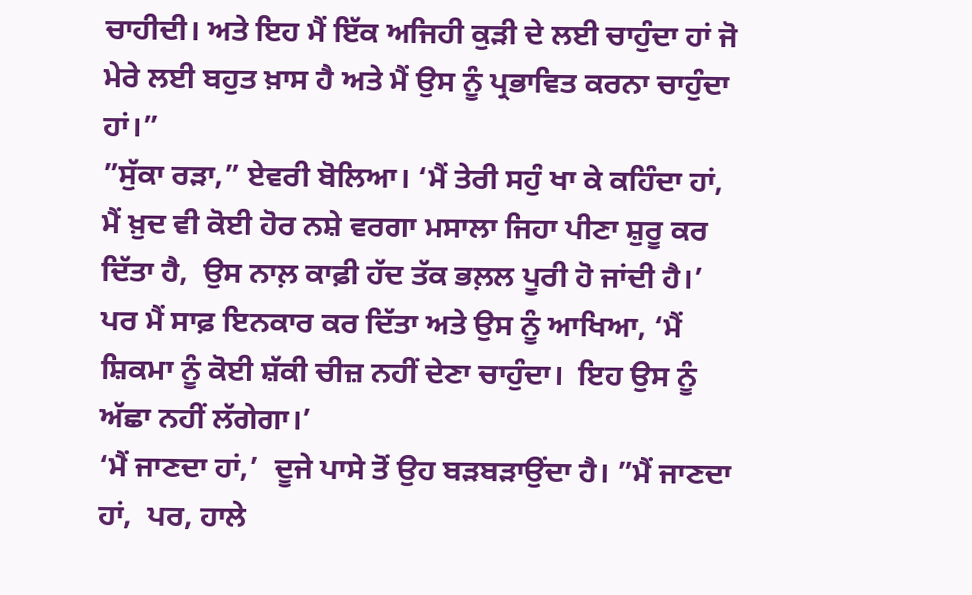ਚਾਹੀਦੀ। ਅਤੇ ਇਹ ਮੈਂ ਇੱਕ ਅਜਿਹੀ ਕੁੜੀ ਦੇ ਲਈ ਚਾਹੁੰਦਾ ਹਾਂ ਜੋ ਮੇਰੇ ਲਈ ਬਹੁਤ ਖ਼ਾਸ ਹੈ ਅਤੇ ਮੈਂ ਉਸ ਨੂੰ ਪ੍ਰਭਾਵਿਤ ਕਰਨਾ ਚਾਹੁੰਦਾ ਹਾਂ।”
”ਸੁੱਕਾ ਰੜਾ,” ਏਵਰੀ ਬੋਲਿਆ। ‘ਮੈਂ ਤੇਰੀ ਸਹੁੰ ਖਾ ਕੇ ਕਹਿੰਦਾ ਹਾਂ, ਮੈਂ ਖ਼ੁਦ ਵੀ ਕੋਈ ਹੋਰ ਨਸ਼ੇ ਵਰਗਾ ਮਸਾਲਾ ਜਿਹਾ ਪੀਣਾ ਸ਼ੁਰੂ ਕਰ ਦਿੱਤਾ ਹੈ,  ਉਸ ਨਾਲ਼ ਕਾਫ਼ੀ ਹੱਦ ਤੱਕ ਭਲ਼ਲ ਪੂਰੀ ਹੋ ਜਾਂਦੀ ਹੈ।’
ਪਰ ਮੈਂ ਸਾਫ਼ ਇਨਕਾਰ ਕਰ ਦਿੱਤਾ ਅਤੇ ਉਸ ਨੂੰ ਆਖਿਆ, ‘ਮੈਂ ਸ਼ਿਕਮਾ ਨੂੰ ਕੋਈ ਸ਼ੱਕੀ ਚੀਜ਼ ਨਹੀਂ ਦੇਣਾ ਚਾਹੁੰਦਾ।  ਇਹ ਉਸ ਨੂੰ ਅੱਛਾ ਨਹੀਂ ਲੱਗੇਗਾ।’
‘ਮੈਂ ਜਾਣਦਾ ਹਾਂ,’  ਦੂਜੇ ਪਾਸੇ ਤੋਂ ਉਹ ਬੜਬੜਾਉਂਦਾ ਹੈ। ”ਮੈਂ ਜਾਣਦਾ ਹਾਂ,  ਪਰ, ਹਾਲੇ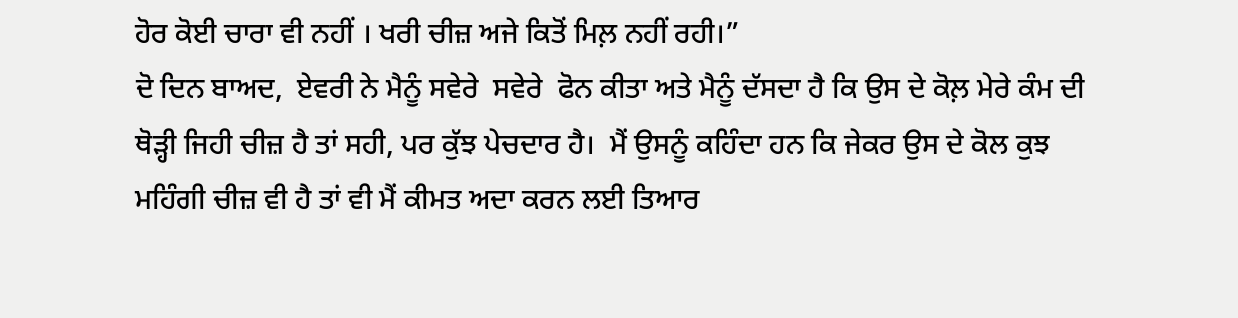ਹੋਰ ਕੋਈ ਚਾਰਾ ਵੀ ਨਹੀਂ । ਖਰੀ ਚੀਜ਼ ਅਜੇ ਕਿਤੋਂ ਮਿਲ਼ ਨਹੀਂ ਰਹੀ।”
ਦੋ ਦਿਨ ਬਾਅਦ,  ਏਵਰੀ ਨੇ ਮੈਨੂੰ ਸਵੇਰੇ  ਸਵੇਰੇ  ਫੋਨ ਕੀਤਾ ਅਤੇ ਮੈਨੂੰ ਦੱਸਦਾ ਹੈ ਕਿ ਉਸ ਦੇ ਕੋਲ਼ ਮੇਰੇ ਕੰਮ ਦੀ ਥੋੜ੍ਹੀ ਜਿਹੀ ਚੀਜ਼ ਹੈ ਤਾਂ ਸਹੀ, ਪਰ ਕੁੱਝ ਪੇਚਦਾਰ ਹੈ।  ਮੈਂ ਉਸਨੂੰ ਕਹਿੰਦਾ ਹਨ ਕਿ ਜੇਕਰ ਉਸ ਦੇ ਕੋਲ ਕੁਝ ਮਹਿੰਗੀ ਚੀਜ਼ ਵੀ ਹੈ ਤਾਂ ਵੀ ਮੈਂ ਕੀਮਤ ਅਦਾ ਕਰਨ ਲਈ ਤਿਆਰ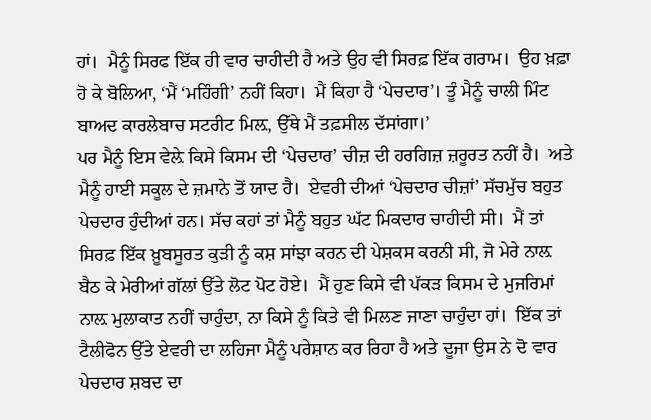ਹਾਂ।  ਮੈਨੂੰ ਸਿਰਫ ਇੱਕ ਹੀ ਵਾਰ ਚਾਹੀਦੀ ਹੈ ਅਤੇ ਉਹ ਵੀ ਸਿਰਫ਼ ਇੱਕ ਗਰਾਮ।  ਉਹ ਖ਼ਫ਼ਾ ਹੋ ਕੇ ਬੋਲਿਆ, ‘ਮੈਂ ‘ਮਹਿੰਗੀ’ ਨਹੀਂ ਕਿਹਾ।  ਮੈਂ ਕਿਹਾ ਹੈ ‘ਪੇਚਦਾਰ’। ਤੂੰ ਮੈਨੂੰ ਚਾਲੀ ਮਿੰਟ ਬਾਅਦ ਕਾਰਲੇਬਾਚ ਸਟਰੀਟ ਮਿਲ਼, ਉੱਥੇ ਮੈਂ ਤਫ਼ਸੀਲ ਦੱਸਾਂਗਾ।’
ਪਰ ਮੈਨੂੰ ਇਸ ਵੇਲ਼ੇ ਕਿਸੇ ਕਿਸਮ ਦੀ ‘ਪੇਚਦਾਰ’ ਚੀਜ਼ ਦੀ ਹਰਗਿਜ਼ ਜ਼ਰੂਰਤ ਨਹੀਂ ਹੈ।  ਅਤੇ ਮੈਨੂੰ ਹਾਈ ਸਕੂਲ ਦੇ ਜ਼ਮਾਨੇ ਤੋਂ ਯਾਦ ਹੈ।  ਏਵਰੀ ਦੀਆਂ ‘ਪੇਚਦਾਰ ਚੀਜ਼ਾਂ’ ਸੱਚਮੁੱਚ ਬਹੁਤ ਪੇਚਦਾਰ ਹੁੰਦੀਆਂ ਹਨ। ਸੱਚ ਕਹਾਂ ਤਾਂ ਮੈਨੂੰ ਬਹੁਤ ਘੱਟ ਮਿਕਦਾਰ ਚਾਹੀਦੀ ਸੀ।  ਮੈਂ ਤਾਂ ਸਿਰਫ਼ ਇੱਕ ਖ਼ੂਬਸੂਰਤ ਕੁੜੀ ਨੂੰ ਕਸ਼ ਸਾਂਝਾ ਕਰਨ ਦੀ ਪੇਸ਼ਕਸ ਕਰਨੀ ਸੀ, ਜੋ ਮੇਰੇ ਨਾਲ਼ ਬੈਠ ਕੇ ਮੇਰੀਆਂ ਗੱਲਾਂ ਉੱਤੇ ਲੋਟ ਪੋਟ ਹੋਏ।  ਮੈਂ ਹੁਣ ਕਿਸੇ ਵੀ ਪੱਕੜ ਕਿਸਮ ਦੇ ਮੁਜਰਿਮਾਂ ਨਾਲ਼ ਮੁਲਾਕਾਤ ਨਹੀਂ ਚਾਹੁੰਦਾ, ਨਾ ਕਿਸੇ ਨੂੰ ਕਿਤੇ ਵੀ ਮਿਲਣ ਜਾਣਾ ਚਾਹੁੰਦਾ ਹਾਂ।  ਇੱਕ ਤਾਂ ਟੈਲੀਫੋਨ ਉੱਤੇ ਏਵਰੀ ਦਾ ਲਹਿਜਾ ਮੈਨੂੰ ਪਰੇਸ਼ਾਨ ਕਰ ਰਿਹਾ ਹੈ ਅਤੇ ਦੂਜਾ ਉਸ ਨੇ ਦੋ ਵਾਰ ਪੇਚਦਾਰ ਸ਼ਬਦ ਦਾ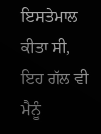ਇਸਤੇਮਾਲ ਕੀਤਾ ਸੀ, ਇਹ ਗੱਲ ਵੀ ਮੈਨੂੰ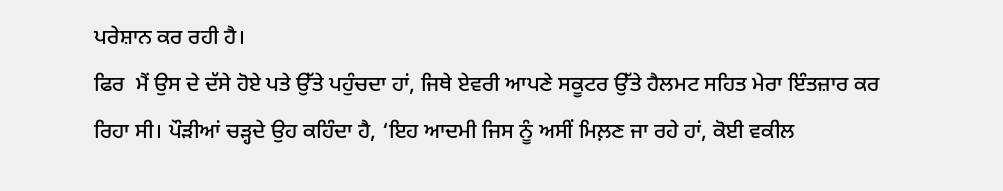ਪਰੇਸ਼ਾਨ ਕਰ ਰਹੀ ਹੈ।
ਫਿਰ  ਮੈਂ ਉਸ ਦੇ ਦੱਸੇ ਹੋਏ ਪਤੇ ਉੱਤੇ ਪਹੁੰਚਦਾ ਹਾਂ, ਜਿਥੇ ਏਵਰੀ ਆਪਣੇ ਸਕੂਟਰ ਉੱਤੇ ਹੈਲਮਟ ਸਹਿਤ ਮੇਰਾ ਇੰਤਜ਼ਾਰ ਕਰ ਰਿਹਾ ਸੀ। ਪੌੜੀਆਂ ਚੜ੍ਹਦੇ ਉਹ ਕਹਿੰਦਾ ਹੈ, ‘ਇਹ ਆਦਮੀ ਜਿਸ ਨੂੰ ਅਸੀਂ ਮਿਲ਼ਣ ਜਾ ਰਹੇ ਹਾਂ, ਕੋਈ ਵਕੀਲ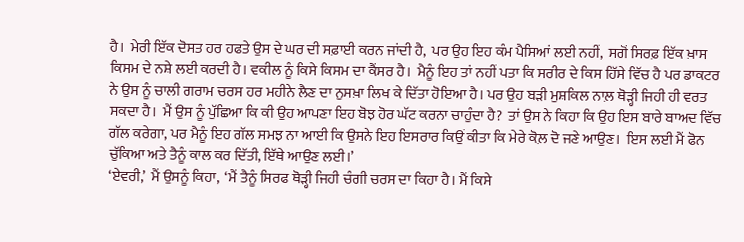ਹੈ।  ਮੇਰੀ ਇੱਕ ਦੋਸਤ ਹਰ ਹਫਤੇ ਉਸ ਦੇ ਘਰ ਦੀ ਸਫ਼ਾਈ ਕਰਨ ਜਾਂਦੀ ਹੈ,  ਪਰ ਉਹ ਇਹ ਕੰਮ ਪੈਸਿਆਂ ਲਈ ਨਹੀਂ,  ਸਗੋਂ ਸਿਰਫ਼ ਇੱਕ ਖ਼ਾਸ ਕਿਸਮ ਦੇ ਨਸ਼ੇ ਲਈ ਕਰਦੀ ਹੈ। ਵਕੀਲ ਨੂੰ ਕਿਸੇ ਕਿਸਮ ਦਾ ਕੈਂਸਰ ਹੈ।  ਮੈਨੂੰ ਇਹ ਤਾਂ ਨਹੀਂ ਪਤਾ ਕਿ ਸਰੀਰ ਦੇ ਕਿਸ ਹਿੱਸੇ ਵਿੱਚ ਹੈ ਪਰ ਡਾਕਟਰ ਨੇ ਉਸ ਨੂੰ ਚਾਲੀ ਗਰਾਮ ਚਰਸ ਹਰ ਮਹੀਨੇ ਲੈਣ ਦਾ ਨੁਸਖ਼ਾ ਲਿਖ ਕੇ ਦਿੱਤਾ ਹੋਇਆ ਹੈ। ਪਰ ਉਹ ਬੜੀ ਮੁਸ਼ਕਿਲ ਨਾਲ਼ ਥੋੜ੍ਹੀ ਜਿਹੀ ਹੀ ਵਰਤ ਸਕਦਾ ਹੈ।  ਮੈਂ ਉਸ ਨੂੰ ਪੁੱਛਿਆ ਕਿ ਕੀ ਉਹ ਆਪਣਾ ਇਹ ਬੋਝ ਹੋਰ ਘੱਟ ਕਰਨਾ ਚਾਹੁੰਦਾ ਹੈ?  ਤਾਂ ਉਸ ਨੇ ਕਿਹਾ ਕਿ ਉਹ ਇਸ ਬਾਰੇ ਬਾਅਦ ਵਿੱਚ ਗੱਲ ਕਰੇਗਾ, ਪਰ ਮੈਨੂੰ ਇਹ ਗੱਲ ਸਮਝ ਨਾ ਆਈ ਕਿ ਉਸਨੇ ਇਹ ਇਸਰਾਰ ਕਿਉਂ ਕੀਤਾ ਕਿ ਮੇਰੇ ਕੋਲ਼ ਦੋ ਜਣੇ ਆਉਣ।  ਇਸ ਲਈ ਮੈਂ ਫੋਨ ਚੁੱਕਿਆ ਅਤੇ ਤੈਨੂੰ ਕਾਲ ਕਰ ਦਿੱਤੀ, ਇੱਥੇ ਆਉਣ ਲਈ।’
‘ਏਵਰੀ,’  ਮੈਂ ਉਸਨੂੰ ਕਿਹਾ,  ‘ਮੈਂ ਤੈਨੂੰ ਸਿਰਫ ਥੋੜ੍ਹੀ ਜਿਹੀ ਚੰਗੀ ਚਰਸ ਦਾ ਕਿਹਾ ਹੈ। ਮੈਂ ਕਿਸੇ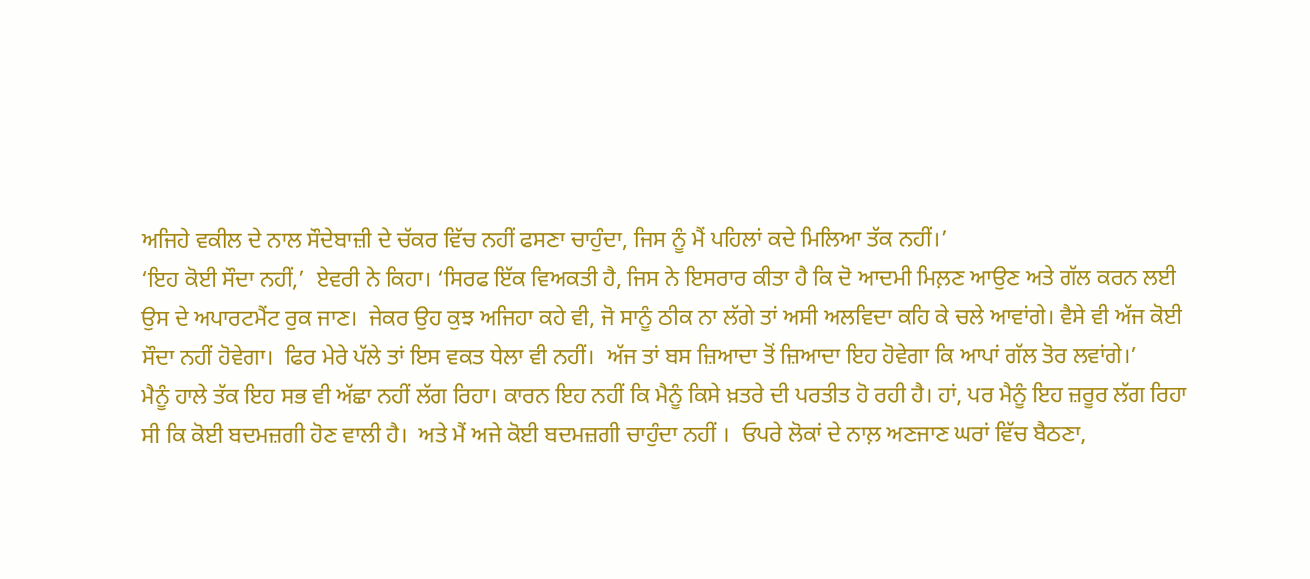ਅਜਿਹੇ ਵਕੀਲ ਦੇ ਨਾਲ ਸੌਦੇਬਾਜ਼ੀ ਦੇ ਚੱਕਰ ਵਿੱਚ ਨਹੀਂ ਫਸਣਾ ਚਾਹੁੰਦਾ, ਜਿਸ ਨੂੰ ਮੈਂ ਪਹਿਲਾਂ ਕਦੇ ਮਿਲਿਆ ਤੱਕ ਨਹੀਂ।’
‘ਇਹ ਕੋਈ ਸੌਦਾ ਨਹੀਂ,’  ਏਵਰੀ ਨੇ ਕਿਹਾ। ‘ਸਿਰਫ ਇੱਕ ਵਿਅਕਤੀ ਹੈ, ਜਿਸ ਨੇ ਇਸਰਾਰ ਕੀਤਾ ਹੈ ਕਿ ਦੋ ਆਦਮੀ ਮਿਲ਼ਣ ਆਉਣ ਅਤੇ ਗੱਲ ਕਰਨ ਲਈ ਉਸ ਦੇ ਅਪਾਰਟਮੈਂਟ ਰੁਕ ਜਾਣ।  ਜੇਕਰ ਉਹ ਕੁਝ ਅਜਿਹਾ ਕਹੇ ਵੀ, ਜੋ ਸਾਨੂੰ ਠੀਕ ਨਾ ਲੱਗੇ ਤਾਂ ਅਸੀ ਅਲਵਿਦਾ ਕਹਿ ਕੇ ਚਲੇ ਆਵਾਂਗੇ। ਵੈਸੇ ਵੀ ਅੱਜ ਕੋਈ ਸੌਦਾ ਨਹੀਂ ਹੋਵੇਗਾ।  ਫਿਰ ਮੇਰੇ ਪੱਲੇ ਤਾਂ ਇਸ ਵਕਤ ਧੇਲਾ ਵੀ ਨਹੀਂ।  ਅੱਜ ਤਾਂ ਬਸ ਜ਼ਿਆਦਾ ਤੋਂ ਜ਼ਿਆਦਾ ਇਹ ਹੋਵੇਗਾ ਕਿ ਆਪਾਂ ਗੱਲ ਤੋਰ ਲਵਾਂਗੇ।’
ਮੈਨੂੰ ਹਾਲੇ ਤੱਕ ਇਹ ਸਭ ਵੀ ਅੱਛਾ ਨਹੀਂ ਲੱਗ ਰਿਹਾ। ਕਾਰਨ ਇਹ ਨਹੀਂ ਕਿ ਮੈਨੂੰ ਕਿਸੇ ਖ਼ਤਰੇ ਦੀ ਪਰਤੀਤ ਹੋ ਰਹੀ ਹੈ। ਹਾਂ, ਪਰ ਮੈਨੂੰ ਇਹ ਜ਼ਰੂਰ ਲੱਗ ਰਿਹਾ ਸੀ ਕਿ ਕੋਈ ਬਦਮਜ਼ਗੀ ਹੋਣ ਵਾਲੀ ਹੈ।  ਅਤੇ ਮੈਂ ਅਜੇ ਕੋਈ ਬਦਮਜ਼ਗੀ ਚਾਹੁੰਦਾ ਨਹੀਂ ।  ਓਪਰੇ ਲੋਕਾਂ ਦੇ ਨਾਲ਼ ਅਣਜਾਣ ਘਰਾਂ ਵਿੱਚ ਬੈਠਣਾ,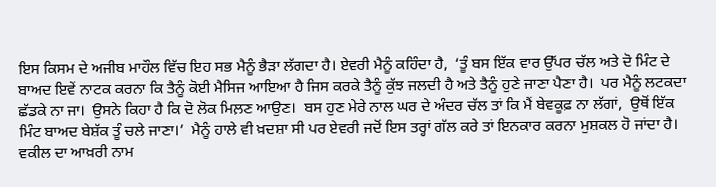ਇਸ ਕਿਸਮ ਦੇ ਅਜੀਬ ਮਾਹੌਲ ਵਿੱਚ ਇਹ ਸਭ ਮੈਨੂੰ ਭੈੜਾ ਲੱਗਦਾ ਹੈ। ਏਵਰੀ ਮੈਨੂੰ ਕਹਿੰਦਾ ਹੈ,  ‘ਤੂੰ ਬਸ ਇੱਕ ਵਾਰ ਉੱਪਰ ਚੱਲ ਅਤੇ ਦੋ ਮਿੰਟ ਦੇ ਬਾਅਦ ਇਵੇਂ ਨਾਟਕ ਕਰਨਾ ਕਿ ਤੈਨੂੰ ਕੋਈ ਮੈਸਿਜ ਆਇਆ ਹੈ ਜਿਸ ਕਰਕੇ ਤੈਨੂੰ ਕੁੱਝ ਜਲਦੀ ਹੈ ਅਤੇ ਤੈਨੂੰ ਹੁਣੇ ਜਾਣਾ ਪੈਣਾ ਹੈ।  ਪਰ ਮੈਨੂੰ ਲਟਕਦਾ ਛੱਡਕੇ ਨਾ ਜਾ।  ਉਸਨੇ ਕਿਹਾ ਹੈ ਕਿ ਦੋ ਲੋਕ ਮਿਲ਼ਣ ਆਉਣ।  ਬਸ ਹੁਣ ਮੇਰੇ ਨਾਲ ਘਰ ਦੇ ਅੰਦਰ ਚੱਲ ਤਾਂ ਕਿ ਮੈਂ ਬੇਵਕੂਫ਼ ਨਾ ਲੱਗਾਂ,  ਉਥੋਂ ਇੱਕ ਮਿੰਟ ਬਾਅਦ ਬੇਸ਼ੱਕ ਤੂੰ ਚਲੇ ਜਾਣਾ।’  ਮੈਨੂੰ ਹਾਲੇ ਵੀ ਖ਼ਦਸ਼ਾ ਸੀ ਪਰ ਏਵਰੀ ਜਦੋਂ ਇਸ ਤਰ੍ਹਾਂ ਗੱਲ ਕਰੇ ਤਾਂ ਇਨਕਾਰ ਕਰਨਾ ਮੁਸ਼ਕਲ ਹੋ ਜਾਂਦਾ ਹੈ।
ਵਕੀਲ ਦਾ ਆਖ਼ਰੀ ਨਾਮ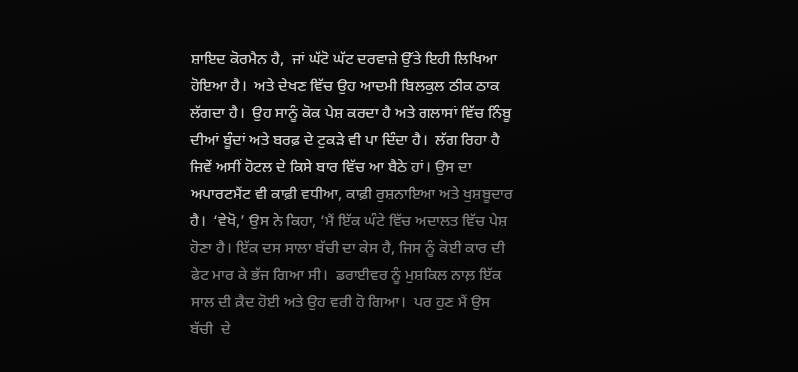ਸ਼ਾਇਦ ਕੋਰਮੈਨ ਹੈ,  ਜਾਂ ਘੱਟੋ ਘੱਟ ਦਰਵਾਜ਼ੇ ਉੱਤੇ ਇਹੀ ਲਿਖਿਆ ਹੋਇਆ ਹੈ।  ਅਤੇ ਦੇਖਣ ਵਿੱਚ ਉਹ ਆਦਮੀ ਬਿਲਕੁਲ ਠੀਕ ਠਾਕ ਲੱਗਦਾ ਹੈ।  ਉਹ ਸਾਨੂੰ ਕੋਕ ਪੇਸ਼ ਕਰਦਾ ਹੈ ਅਤੇ ਗਲਾਸਾਂ ਵਿੱਚ ਨਿੰਬੂ ਦੀਆਂ ਬੂੰਦਾਂ ਅਤੇ ਬਰਫ਼ ਦੇ ਟੁਕੜੇ ਵੀ ਪਾ ਦਿੰਦਾ ਹੈ।  ਲੱਗ ਰਿਹਾ ਹੈ ਜਿਵੇਂ ਅਸੀਂ ਹੋਟਲ ਦੇ ਕਿਸੇ ਬਾਰ ਵਿੱਚ ਆ ਬੈਠੇ ਹਾਂ। ਉਸ ਦਾ ਅਪਾਰਟਮੈਂਟ ਵੀ ਕਾਫ਼ੀ ਵਧੀਆ, ਕਾਫ਼ੀ ਰੁਸ਼ਨਾਇਆ ਅਤੇ ਖੁਸ਼ਬੂਦਾਰ ਹੈ।  ‘ਵੇਖੋ,’ ਉਸ ਨੇ ਕਿਹਾ, ‘ਮੈਂ ਇੱਕ ਘੰਟੇ ਵਿੱਚ ਅਦਾਲਤ ਵਿੱਚ ਪੇਸ਼ ਹੋਣਾ ਹੈ। ਇੱਕ ਦਸ ਸਾਲਾ ਬੱਚੀ ਦਾ ਕੇਸ ਹੈ, ਜਿਸ ਨੂੰ ਕੋਈ ਕਾਰ ਦੀ ਫੇਟ ਮਾਰ ਕੇ ਭੱਜ ਗਿਆ ਸੀ।  ਡਰਾਈਵਰ ਨੂੰ ਮੁਸ਼ਕਿਲ ਨਾਲ਼ ਇੱਕ ਸਾਲ ਦੀ ਕ਼ੈਦ ਹੋਈ ਅਤੇ ਉਹ ਵਰੀ ਹੋ ਗਿਆ।  ਪਰ ਹੁਣ ਮੈਂ ਉਸ ਬੱਚੀ  ਦੇ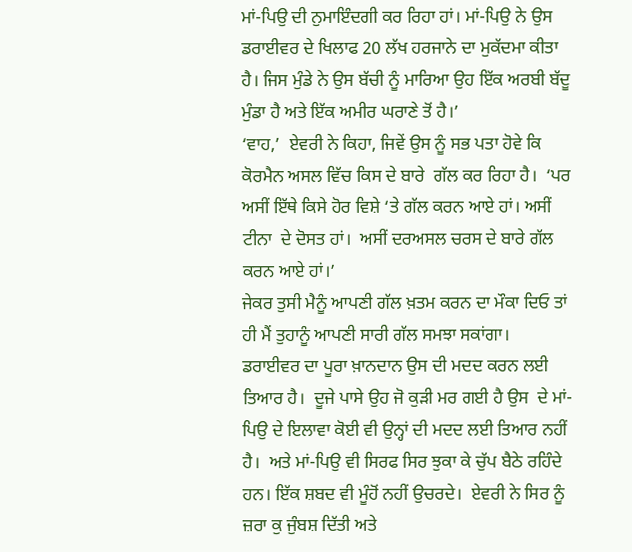ਮਾਂ-ਪਿਉ ਦੀ ਨੁਮਾਇੰਦਗੀ ਕਰ ਰਿਹਾ ਹਾਂ। ਮਾਂ-ਪਿਉ ਨੇ ਉਸ ਡਰਾਈਵਰ ਦੇ ਖਿਲਾਫ 20 ਲੱਖ ਹਰਜਾਨੇ ਦਾ ਮੁਕੱਦਮਾ ਕੀਤਾ ਹੈ। ਜਿਸ ਮੁੰਡੇ ਨੇ ਉਸ ਬੱਚੀ ਨੂੰ ਮਾਰਿਆ ਉਹ ਇੱਕ ਅਰਬੀ ਬੱਦੂ ਮੁੰਡਾ ਹੈ ਅਤੇ ਇੱਕ ਅਮੀਰ ਘਰਾਣੇ ਤੋਂ ਹੈ।’
‘ਵਾਹ,’  ਏਵਰੀ ਨੇ ਕਿਹਾ, ਜਿਵੇਂ ਉਸ ਨੂੰ ਸਭ ਪਤਾ ਹੋਵੇ ਕਿ ਕੋਰਮੈਨ ਅਸਲ ਵਿੱਚ ਕਿਸ ਦੇ ਬਾਰੇ  ਗੱਲ ਕਰ ਰਿਹਾ ਹੈ।  ‘ਪਰ ਅਸੀਂ ਇੱਥੇ ਕਿਸੇ ਹੋਰ ਵਿਸ਼ੇ ‘ਤੇ ਗੱਲ ਕਰਨ ਆਏ ਹਾਂ। ਅਸੀਂ ਟੀਨਾ  ਦੇ ਦੋਸਤ ਹਾਂ।  ਅਸੀਂ ਦਰਅਸਲ ਚਰਸ ਦੇ ਬਾਰੇ ਗੱਲ ਕਰਨ ਆਏ ਹਾਂ।’
ਜੇਕਰ ਤੁਸੀ ਮੈਨੂੰ ਆਪਣੀ ਗੱਲ ਖ਼ਤਮ ਕਰਨ ਦਾ ਮੌਕਾ ਦਿਓ ਤਾਂ ਹੀ ਮੈਂ ਤੁਹਾਨੂੰ ਆਪਣੀ ਸਾਰੀ ਗੱਲ ਸਮਝਾ ਸਕਾਂਗਾ।  ਡਰਾਈਵਰ ਦਾ ਪੂਰਾ ਖ਼ਾਨਦਾਨ ਉਸ ਦੀ ਮਦਦ ਕਰਨ ਲਈ ਤਿਆਰ ਹੈ।  ਦੂਜੇ ਪਾਸੇ ਉਹ ਜੋ ਕੁੜੀ ਮਰ ਗਈ ਹੈ ਉਸ  ਦੇ ਮਾਂ-ਪਿਉ ਦੇ ਇਲਾਵਾ ਕੋਈ ਵੀ ਉਨ੍ਹਾਂ ਦੀ ਮਦਦ ਲਈ ਤਿਆਰ ਨਹੀਂ ਹੈ।  ਅਤੇ ਮਾਂ-ਪਿਉ ਵੀ ਸਿਰਫ ਸਿਰ ਝੁਕਾ ਕੇ ਚੁੱਪ ਬੈਠੇ ਰਹਿੰਦੇ ਹਨ। ਇੱਕ ਸ਼ਬਦ ਵੀ ਮੂੰਹੋਂ ਨਹੀਂ ਉਚਰਦੇ।  ਏਵਰੀ ਨੇ ਸਿਰ ਨੂੰ ਜ਼ਰਾ ਕੁ ਜੁੰਬਸ਼ ਦਿੱਤੀ ਅਤੇ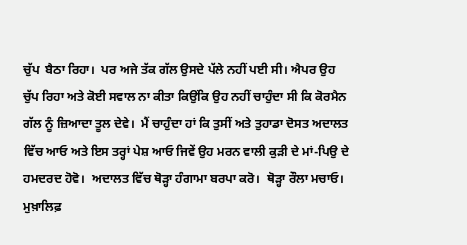ਚੁੱਪ  ਬੈਠਾ ਰਿਹਾ।  ਪਰ ਅਜੇ ਤੱਕ ਗੱਲ ਉਸਦੇ ਪੱਲੇ ਨਹੀਂ ਪਈ ਸੀ। ਐਪਰ ਉਹ ਚੁੱਪ ਰਿਹਾ ਅਤੇ ਕੋਈ ਸਵਾਲ ਨਾ ਕੀਤਾ ਕਿਉਂਕਿ ਉਹ ਨਹੀਂ ਚਾਹੁੰਦਾ ਸੀ ਕਿ ਕੋਰਮੈਨ ਗੱਲ ਨੂੰ ਜ਼ਿਆਦਾ ਤੂਲ ਦੇਵੇ।  ਮੈਂ ਚਾਹੁੰਦਾ ਹਾਂ ਕਿ ਤੁਸੀਂ ਅਤੇ ਤੁਹਾਡਾ ਦੋਸਤ ਅਦਾਲਤ ਵਿੱਚ ਆਓ ਅਤੇ ਇਸ ਤਰ੍ਹਾਂ ਪੇਸ਼ ਆਓ ਜਿਵੇਂ ਉਹ ਮਰਨ ਵਾਲੀ ਕੁੜੀ ਦੇ ਮਾਂ-ਪਿਉ ਦੇ ਹਮਦਰਦ ਹੋਵੋ।  ਅਦਾਲਤ ਵਿੱਚ ਥੋੜ੍ਹਾ ਹੰਗਾਮਾ ਬਰਪਾ ਕਰੋ।  ਥੋੜ੍ਹਾ ਰੌਲਾ ਮਚਾਓ। ਮੁਖ਼ਾਲਿਫ਼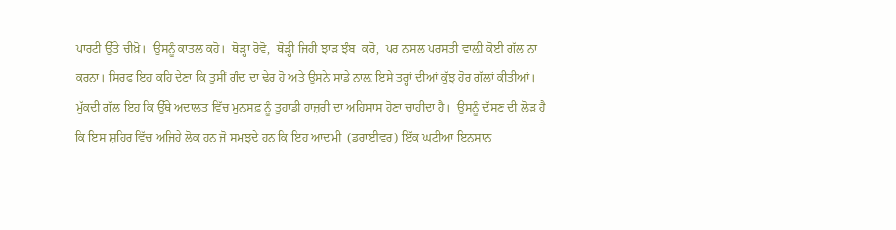ਪਾਰਟੀ ਉੱਤੇ ਚੀਖ਼ੋ।  ਉਸਨੂੰ ਕਾਤਲ ਕਹੋ।  ਥੋੜ੍ਹਾ ਰੋਵੋ,  ਥੋੜ੍ਹੀ ਜਿਹੀ ਝਾੜ ਝੰਬ  ਕਰੋ,  ਪਰ ਨਸਲ ਪਰਸਤੀ ਵਾਲ਼ੀ ਕੋਈ ਗੱਲ ਨਾ ਕਰਨਾ। ਸਿਰਫ ਇਹ ਕਹਿ ਦੇਣਾ ਕਿ ਤੁਸੀਂ ਗੰਦ ਦਾ ਢੇਰ ਹੋ ਅਤੇ ਉਸਨੇ ਸਾਡੇ ਨਾਲ਼ ਇਸੇ ਤਰ੍ਹਾਂ ਦੀਆਂ ਕੁੱਝ ਹੋਰ ਗੱਲਾਂ ਕੀਤੀਆਂ। ਮੁੱਕਦੀ ਗੱਲ ਇਹ ਕਿ ਉੱਥੇ ਅਦਾਲਤ ਵਿੱਚ ਮੁਨਸਫ਼ ਨੂੰ ਤੁਹਾਡੀ ਹਾਜ਼ਰੀ ਦਾ ਅਹਿਸਾਸ ਹੋਣਾ ਚਾਹੀਦਾ ਹੈ।  ਉਸਨੂੰ ਦੱਸਣ ਦੀ ਲੋੜ ਹੈ ਕਿ ਇਸ ਸ਼ਹਿਰ ਵਿੱਚ ਅਜਿਹੇ ਲੋਕ ਹਨ ਜੋ ਸਮਝਦੇ ਹਨ ਕਿ ਇਹ ਆਦਮੀ  (ਡਰਾਈਵਰ) ਇੱਕ ਘਟੀਆ ਇਨਸਾਨ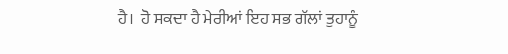ਹੈ।  ਹੋ ਸਕਦਾ ਹੈ ਮੇਰੀਆਂ ਇਹ ਸਭ ਗੱਲਾਂ ਤੁਹਾਨੂੰ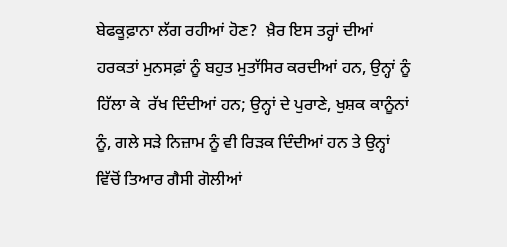ਬੇਫਕੂਫ਼ਾਨਾ ਲੱਗ ਰਹੀਆਂ ਹੋਣ?  ਖ਼ੈਰ ਇਸ ਤਰ੍ਹਾਂ ਦੀਆਂ ਹਰਕਤਾਂ ਮੁਨਸਫ਼ਾਂ ਨੂੰ ਬਹੁਤ ਮੁਤਾੱਸਿਰ ਕਰਦੀਆਂ ਹਨ, ਉਨ੍ਹਾਂ ਨੂੰ ਹਿੱਲਾ ਕੇ  ਰੱਖ ਦਿੰਦੀਆਂ ਹਨ; ਉਨ੍ਹਾਂ ਦੇ ਪੁਰਾਣੇ, ਖੁਸ਼ਕ ਕਾਨੂੰਨਾਂ ਨੂੰ, ਗਲੇ ਸੜੇ ਨਿਜ਼ਾਮ ਨੂੰ ਵੀ ਰਿੜਕ ਦਿੰਦੀਆਂ ਹਨ ਤੇ ਉਨ੍ਹਾਂ ਵਿੱਚੋਂ ਤਿਆਰ ਗੈਸੀ ਗੋਲੀਆਂ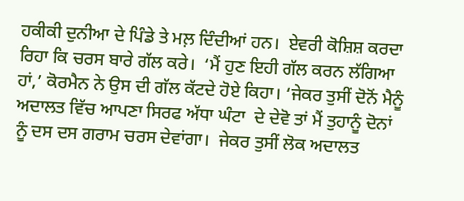ਹਕੀਕੀ ਦੁਨੀਆ ਦੇ ਪਿੰਡੇ ਤੇ ਮਲ਼ ਦਿੰਦੀਆਂ ਹਨ।  ਏਵਰੀ ਕੋਸ਼ਿਸ਼ ਕਰਦਾ ਰਿਹਾ ਕਿ ਚਰਸ ਬਾਰੇ ਗੱਲ ਕਰੇ।  ‘ਮੈਂ ਹੁਣ ਇਹੀ ਗੱਲ ਕਰਨ ਲੱਗਿਆ ਹਾਂ,’ ਕੋਰਮੈਨ ਨੇ ਉਸ ਦੀ ਗੱਲ ਕੱਟਦੇ ਹੋਏ ਕਿਹਾ। ‘ਜੇਕਰ ਤੁਸੀਂ ਦੋਨੋਂ ਮੈਨੂੰ ਅਦਾਲਤ ਵਿੱਚ ਆਪਣਾ ਸਿਰਫ ਅੱਧਾ ਘੰਟਾ  ਦੇ ਦੇਵੋ ਤਾਂ ਮੈਂ ਤੁਹਾਨੂੰ ਦੋਨਾਂ ਨੂੰ ਦਸ ਦਸ ਗਰਾਮ ਚਰਸ ਦੇਵਾਂਗਾ।  ਜੇਕਰ ਤੁਸੀਂ ਲੋਕ ਅਦਾਲਤ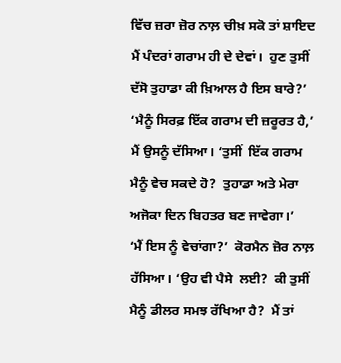ਵਿੱਚ ਜ਼ਰਾ ਜ਼ੋਰ ਨਾਲ਼ ਚੀਖ਼ ਸਕੋ ਤਾਂ ਸ਼ਾਇਦ ਮੈਂ ਪੰਦਰਾਂ ਗਰਾਮ ਹੀ ਦੇ ਦੇਵਾਂ।  ਹੁਣ ਤੁਸੀਂ ਦੱਸੋ ਤੁਹਾਡਾ ਕੀ ਖ਼ਿਆਲ ਹੈ ਇਸ ਬਾਰੇ?’
‘ਮੈਨੂੰ ਸਿਰਫ਼ ਇੱਕ ਗਰਾਮ ਦੀ ਜ਼ਰੂਰਤ ਹੈ,’  ਮੈਂ ਉਸਨੂੰ ਦੱਸਿਆ। ‘ਤੁਸੀਂ  ਇੱਕ ਗਰਾਮ ਮੈਨੂੰ ਵੇਚ ਸਕਦੇ ਹੋ?  ਤੁਹਾਡਾ ਅਤੇ ਮੇਰਾ ਅਜੋਕਾ ਦਿਨ ਬਿਹਤਰ ਬਣ ਜਾਵੇਗਾ।’
‘ਮੈਂ ਇਸ ਨੂੰ ਵੇਚਾਂਗਾ?’  ਕੋਰਮੈਨ ਜ਼ੋਰ ਨਾਲ਼ ਹੱਸਿਆ। ‘ਉਹ ਵੀ ਪੈਸੇ  ਲਈ?  ਕੀ ਤੁਸੀਂ ਮੈਨੂੰ ਡੀਲਰ ਸਮਝ ਰੱਖਿਆ ਹੈ?  ਮੈਂ ਤਾਂ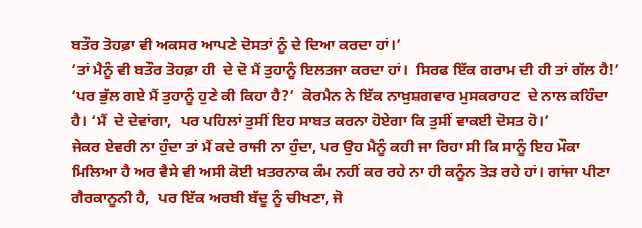ਬਤੌਰ ਤੋਹਫ਼ਾ ਵੀ ਅਕਸਰ ਆਪਣੇ ਦੋਸਤਾਂ ਨੂੰ ਦੇ ਦਿਆ ਕਰਦਾ ਹਾਂ।’
‘ਤਾਂ ਮੈਨੂੰ ਵੀ ਬਤੌਰ ਤੋਹਫ਼ਾ ਹੀ  ਦੇ ਦੋ ਮੈਂ ਤੁਹਾਨੂੰ ਇਲਤਜਾ ਕਰਦਾ ਹਾਂ।  ਸਿਰਫ ਇੱਕ ਗਰਾਮ ਦੀ ਹੀ ਤਾਂ ਗੱਲ ਹੈ!’
‘ਪਰ ਭੁੱਲ ਗਏ ਮੈਂ ਤੁਹਾਨੂੰ ਹੁਣੇ ਕੀ ਕਿਹਾ ਹੈ?’  ਕੋਰਮੈਨ ਨੇ ਇੱਕ ਨਾਖ਼ੁਸ਼ਗਵਾਰ ਮੁਸਕਰਾਹਟ  ਦੇ ਨਾਲ ਕਹਿੰਦਾ ਹੈ। ‘ਮੈਂ  ਦੇ ਦੇਵਾਂਗਾ,  ਪਰ ਪਹਿਲਾਂ ਤੁਸੀਂ ਇਹ ਸਾਬਤ ਕਰਨਾ ਹੋਏਗਾ ਕਿ ਤੁਸੀਂ ਵਾਕਈ ਦੋਸਤ ਹੋ।’
ਜੇਕਰ ਏਵਰੀ ਨਾ ਹੁੰਦਾ ਤਾਂ ਮੈਂ ਕਦੇ ਰਾਜੀ ਨਾ ਹੁੰਦਾ, ਪਰ ਉਹ ਮੈਨੂੰ ਕਹੀ ਜਾ ਰਿਹਾ ਸੀ ਕਿ ਸਾਨੂੰ ਇਹ ਮੌਕਾ ਮਿਲਿਆ ਹੈ ਅਰ ਵੈਸੇ ਵੀ ਅਸੀ ਕੋਈ ਖ਼ਤਰਨਾਕ ਕੰਮ ਨਹੀਂ ਕਰ ਰਹੇ ਨਾ ਹੀ ਕਨੂੰਨ ਤੋੜ ਰਹੇ ਹਾਂ। ਗਾਂਜਾ ਪੀਣਾ ਗੈਰਕਾਨੂਨੀ ਹੈ,  ਪਰ ਇੱਕ ਅਰਬੀ ਬੱਦੂ ਨੂੰ ਚੀਖਣਾ, ਜੋ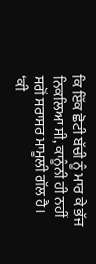ਕਿ ਇੱਕ ਛੋਟੀ ਬੱਚੀ ਨੂੰ ਮਾਰ ਕੇ ਭੱਜ  ਨਿਕਲਿਆ ਸੀ, ਕਾਨੂੰਨੀ ਹੀ ਨਹੀਂ ਸਗੋਂ ਸਰਾਸਰ ਮਾਮੂਲੀ ਗੱਲ ਹੈ।
‘ਕੀ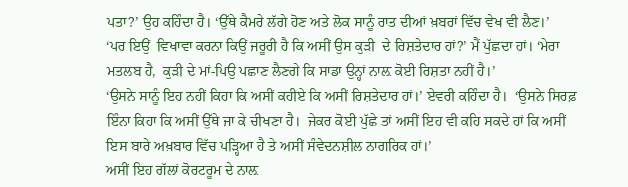ਪਤਾ?’ ਉਹ ਕਹਿੰਦਾ ਹੈ। ‘ਉੱਥੇ ਕੈਮਰੇ ਲੱਗੇ ਹੋਣ ਅਤੇ ਲੋਕ ਸਾਨੂੰ ਰਾਤ ਦੀਆਂ ਖ਼ਬਰਾਂ ਵਿੱਚ ਵੇਖ ਵੀ ਲੈਣ।’
‘ਪਰ ਇਉਂ  ਵਿਖਾਵਾ ਕਰਨਾ ਕਿਉਂ ਜਰੂਰੀ ਹੈ ਕਿ ਅਸੀਂ ਉਸ ਕੁੜੀ  ਦੇ ਰਿਸ਼ਤੇਦਾਰ ਹਾਂ?’ ਮੈਂ ਪੁੱਛਦਾ ਹਾਂ। ‘ਮੇਰਾ ਮਤਲਬ ਹੈ,  ਕੁੜੀ ਦੇ ਮਾਂ-ਪਿਉ ਪਛਾਣ ਲੈਣਗੇ ਕਿ ਸਾਡਾ ਉਨ੍ਹਾਂ ਨਾਲ਼ ਕੋਈ ਰਿਸ਼ਤਾ ਨਹੀਂ ਹੈ।’
‘ਉਸਨੇ ਸਾਨੂੰ ਇਹ ਨਹੀਂ ਕਿਹਾ ਕਿ ਅਸੀਂ ਕਹੀਏ ਕਿ ਅਸੀਂ ਰਿਸ਼ਤੇਦਾਰ ਹਾਂ।’ ਏਵਰੀ ਕਹਿੰਦਾ ਹੈ।  ‘ਉਸਨੇ ਸਿਰਫ਼ ਇੰਨਾ ਕਿਹਾ ਕਿ ਅਸੀਂ ਉੱਥੇ ਜਾ ਕੇ ਚੀਖਣਾ ਹੈ।  ਜੇਕਰ ਕੋਈ ਪੁੱਛੇ ਤਾਂ ਅਸੀਂ ਇਹ ਵੀ ਕਹਿ ਸਕਦੇ ਹਾਂ ਕਿ ਅਸੀਂ ਇਸ ਬਾਰੇ ਅਖ਼ਬਾਰ ਵਿੱਚ ਪੜ੍ਹਿਆ ਹੈ ਤੇ ਅਸੀਂ ਸੰਵੇਦਨਸ਼ੀਲ ਨਾਗਰਿਕ ਹਾਂ।’
ਅਸੀਂ ਇਹ ਗੱਲਾਂ ਕੋਰਟਰੂਮ ਦੇ ਨਾਲ਼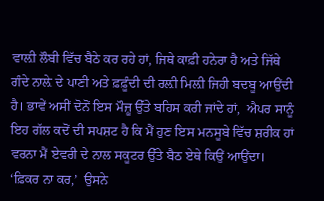ਵਾਲ਼ੀ ਲੌਬੀ ਵਿੱਚ ਬੈਠੇ ਕਰ ਰਹੇ ਹਾਂ, ਜਿਥੇ ਕਾਫ਼ੀ ਹਨੇਰਾ ਹੈ ਅਤੇ ਜਿੱਥੇ ਗੰਦੇ ਨਾਲ਼ੇ ਦੇ ਪਾਣੀ ਅਤੇ ਫ਼ਫ਼ੂੰਦੀ ਦੀ ਰਲ਼ੀ ਮਿਲ਼ੀ ਜਿਹੀ ਬਦਬੂ ਆਉਂਦੀ ਹੈ। ਭਾਵੇਂ ਅਸੀਂ ਦੋਨੋਂ ਇਸ ਮੌਜ਼ੂ ਉੱਤੇ ਬਹਿਸ ਕਰੀ ਜਾਂਦੇ ਹਾਂ,  ਐਪਰ ਸਾਨੂੰ ਇਹ ਗੱਲ ਕਦੋਂ ਦੀ ਸਪਸ਼ਟ ਹੈ ਕਿ ਮੈਂ ਹੁਣ ਇਸ ਮਨਸੂਬੇ ਵਿੱਚ ਸ਼ਰੀਕ ਹਾਂ ਵਰਨਾ ਮੈਂ ਏਵਰੀ ਦੇ ਨਾਲ ਸਕੂਟਰ ਉੱਤੇ ਬੈਠ ਏਥੇ ਕਿਉਂ ਆਉਂਦਾ।
‘ਫ਼ਿਕਰ ਨਾ ਕਰ,’  ਉਸਨੇ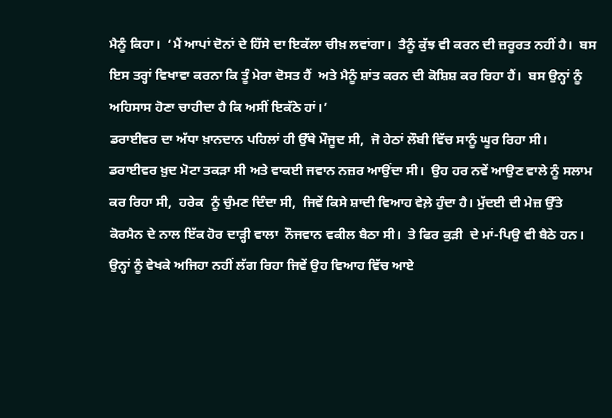ਮੈਨੂੰ ਕਿਹਾ।  ‘ਮੈਂ ਆਪਾਂ ਦੋਨਾਂ ਦੇ ਹਿੱਸੇ ਦਾ ਇਕੱਲਾ ਚੀਖ਼ ਲਵਾਂਗਾ।  ਤੈਨੂੰ ਕੁੱਝ ਵੀ ਕਰਨ ਦੀ ਜ਼ਰੂਰਤ ਨਹੀਂ ਹੈ।  ਬਸ ਇਸ ਤਰ੍ਹਾਂ ਵਿਖਾਵਾ ਕਰਨਾ ਕਿ ਤੂੰ ਮੇਰਾ ਦੋਸਤ ਹੈਂ  ਅਤੇ ਮੈਨੂੰ ਸ਼ਾਂਤ ਕਰਨ ਦੀ ਕੋਸ਼ਿਸ਼ ਕਰ ਰਿਹਾ ਹੈਂ।  ਬਸ ਉਨ੍ਹਾਂ ਨੂੰ ਅਹਿਸਾਸ ਹੋਣਾ ਚਾਹੀਦਾ ਹੈ ਕਿ ਅਸੀਂ ਇਕੱਠੇ ਹਾਂ।’
ਡਰਾਈਵਰ ਦਾ ਅੱਧਾ ਖ਼ਾਨਦਾਨ ਪਹਿਲਾਂ ਹੀ ਉੱਥੇ ਮੌਜੂਦ ਸੀ,  ਜੋ ਹੇਠਾਂ ਲੌਬੀ ਵਿੱਚ ਸਾਨੂੰ ਘੂਰ ਰਿਹਾ ਸੀ।  ਡਰਾਈਵਰ ਖ਼ੁਦ ਮੋਟਾ ਤਕੜਾ ਸੀ ਅਤੇ ਵਾਕਈ ਜਵਾਨ ਨਜ਼ਰ ਆਉਂਦਾ ਸੀ।  ਉਹ ਹਰ ਨਵੇਂ ਆਉਣ ਵਾਲੇ ਨੂੰ ਸਲਾਮ ਕਰ ਰਿਹਾ ਸੀ,  ਹਰੇਕ  ਨੂੰ ਚੁੰਮਣ ਦਿੰਦਾ ਸੀ,  ਜਿਵੇਂ ਕਿਸੇ ਸ਼ਾਦੀ ਵਿਆਹ ਵੇਲ਼ੇ ਹੁੰਦਾ ਹੈ। ਮੁੱਦਈ ਦੀ ਮੇਜ਼ ਉੱਤੇ ਕੋਰਮੈਨ ਦੇ ਨਾਲ ਇੱਕ ਹੋਰ ਦਾੜ੍ਹੀ ਵਾਲਾ  ਨੌਜਵਾਨ ਵਕੀਲ ਬੈਠਾ ਸੀ।  ਤੇ ਫਿਰ ਕੁੜੀ  ਦੇ ਮਾਂ-ਪਿਉ ਵੀ ਬੈਠੇ ਹਨ। ਉਨ੍ਹਾਂ ਨੂੰ ਵੇਖਕੇ ਅਜਿਹਾ ਨਹੀਂ ਲੱਗ ਰਿਹਾ ਜਿਵੇਂ ਉਹ ਵਿਆਹ ਵਿੱਚ ਆਏ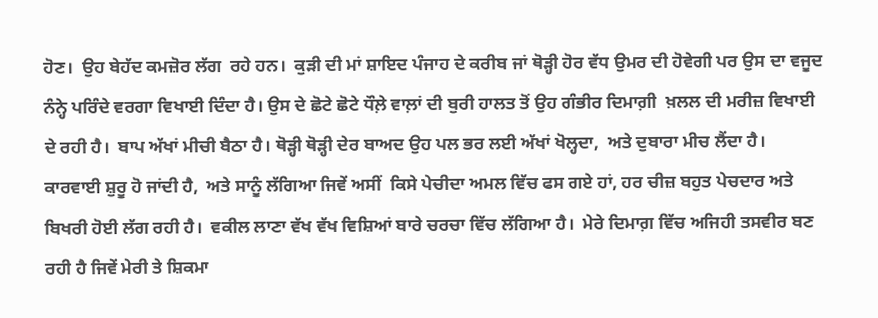ਹੋਣ।  ਉਹ ਬੇਹੱਦ ਕਮਜ਼ੋਰ ਲੱਗ  ਰਹੇ ਹਨ।  ਕੁੜੀ ਦੀ ਮਾਂ ਸ਼ਾਇਦ ਪੰਜਾਹ ਦੇ ਕਰੀਬ ਜਾਂ ਥੋੜ੍ਹੀ ਹੋਰ ਵੱਧ ਉਮਰ ਦੀ ਹੋਵੇਗੀ ਪਰ ਉਸ ਦਾ ਵਜੂਦ ਨੰਨ੍ਹੇ ਪਰਿੰਦੇ ਵਰਗਾ ਵਿਖਾਈ ਦਿੰਦਾ ਹੈ। ਉਸ ਦੇ ਛੋਟੇ ਛੋਟੇ ਧੌਲ਼ੇ ਵਾਲ਼ਾਂ ਦੀ ਬੁਰੀ ਹਾਲਤ ਤੋਂ ਉਹ ਗੰਭੀਰ ਦਿਮਾਗ਼ੀ  ਖ਼ਲਲ ਦੀ ਮਰੀਜ਼ ਵਿਖਾਈ  ਦੇ ਰਹੀ ਹੈ।  ਬਾਪ ਅੱਖਾਂ ਮੀਚੀ ਬੈਠਾ ਹੈ। ਥੋੜ੍ਹੀ ਥੋੜ੍ਹੀ ਦੇਰ ਬਾਅਦ ਉਹ ਪਲ ਭਰ ਲਈ ਅੱਖਾਂ ਖੋਲ੍ਹਦਾ,  ਅਤੇ ਦੁਬਾਰਾ ਮੀਚ ਲੈਂਦਾ ਹੈ।
ਕਾਰਵਾਈ ਸ਼ੁਰੂ ਹੋ ਜਾਂਦੀ ਹੈ,  ਅਤੇ ਸਾਨੂੰ ਲੱਗਿਆ ਜਿਵੇਂ ਅਸੀਂ  ਕਿਸੇ ਪੇਚੀਦਾ ਅਮਲ ਵਿੱਚ ਫਸ ਗਏ ਹਾਂ, ਹਰ ਚੀਜ਼ ਬਹੁਤ ਪੇਚਦਾਰ ਅਤੇ ਬਿਖਰੀ ਹੋਈ ਲੱਗ ਰਹੀ ਹੈ।  ਵਕੀਲ ਲਾਣਾ ਵੱਖ ਵੱਖ ਵਿਸ਼ਿਆਂ ਬਾਰੇ ਚਰਚਾ ਵਿੱਚ ਲੱਗਿਆ ਹੈ।  ਮੇਰੇ ਦਿਮਾਗ਼ ਵਿੱਚ ਅਜਿਹੀ ਤਸਵੀਰ ਬਣ ਰਹੀ ਹੈ ਜਿਵੇਂ ਮੇਰੀ ਤੇ ਸ਼ਿਕਮਾ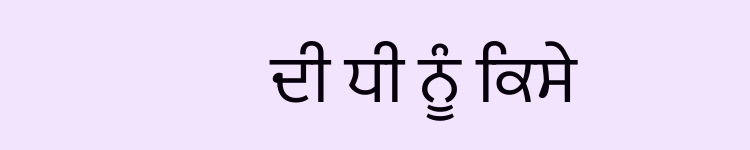ਦੀ ਧੀ ਨੂੰ ਕਿਸੇ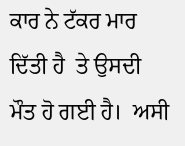ਕਾਰ ਨੇ ਟੱਕਰ ਮਾਰ ਦਿੱਤੀ ਹੈ  ਤੇ ਉਸਦੀ ਮੌਤ ਹੋ ਗਈ ਹੈ।  ਅਸੀ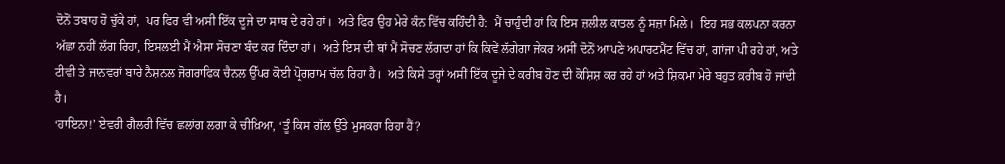ਦੋਨੋਂ ਤਬਾਹ ਹੋ ਚੁੱਕੇ ਹਾਂ,  ਪਰ ਫਿਰ ਵੀ ਅਸੀ ਇੱਕ ਦੂਜੇ ਦਾ ਸਾਥ ਦੇ ਰਹੇ ਹਾਂ।  ਅਤੇ ਫਿਰ ਉਹ ਮੇਰੇ ਕੰਨ ਵਿੱਚ ਕਹਿੰਦੀ ਹੈ:  ਮੈਂ ਚਾਹੁੰਦੀ ਹਾਂ ਕਿ ਇਸ ਜ਼ਲੀਲ ਕਾਤਲ ਨੂੰ ਸਜ਼ਾ ਮਿਲੇ।  ਇਹ ਸਭ ਕਲਪਨਾ ਕਰਨਾ ਅੱਛਾ ਨਹੀਂ ਲੱਗ ਰਿਹਾ, ਇਸਲਈ ਮੈਂ ਐਸਾ ਸੋਚਣਾ ਬੰਦ ਕਰ ਦਿੰਦਾ ਹਾਂ।  ਅਤੇ ਇਸ ਦੀ ਥਾਂ ਮੈਂ ਸੋਚਣ ਲੱਗਦਾ ਹਾਂ ਕਿ ਕਿਵੇਂ ਲੱਗੇਗਾ ਜੇਕਰ ਅਸੀਂ ਦੋਨੋਂ ਆਪਣੇ ਅਪਾਰਟਮੈਂਟ ਵਿੱਚ ਹਾਂ, ਗਾਂਜਾ ਪੀ ਰਹੇ ਹਾਂ, ਅਤੇ ਟੀਵੀ ਤੇ ਜਾਨਵਰਾਂ ਬਾਰੇ ਨੈਸ਼ਨਲ ਜੋਗਰਾਫਿਕ ਚੈਨਲ ਉੱਪਰ ਕੋਈ ਪ੍ਰੋਗਰਾਮ ਚੱਲ ਰਿਹਾ ਹੈ।  ਅਤੇ ਕਿਸੇ ਤਰ੍ਹਾਂ ਅਸੀਂ ਇੱਕ ਦੂਜੇ ਦੇ ਕਰੀਬ ਹੋਣ ਦੀ ਕੋਸ਼ਿਸ਼ ਕਰ ਰਹੇ ਹਾਂ ਅਤੇ ਸ਼ਿਕਮਾ ਮੇਰੇ ਬਹੁਤ ਕ਼ਰੀਬ ਹੋ ਜਾਂਦੀ ਹੈ।
‘ਹਾਇਨਾ!’ ਏਵਰੀ ਗੈਲਰੀ ਵਿੱਚ ਛਲਾਂਗ ਲਗਾ ਕੇ ਚੀਖ਼ਿਆ, ‘ਤੂੰ ਕਿਸ ਗੱਲ ਉੱਤੇ ਮੁਸਕਰਾ ਰਿਹਾ ਹੈਂ?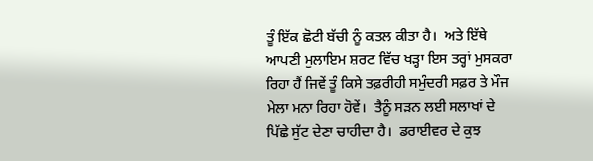ਤੂੰ ਇੱਕ ਛੋਟੀ ਬੱਚੀ ਨੂੰ ਕਤਲ ਕੀਤਾ ਹੈ।  ਅਤੇ ਇੱਥੇ ਆਪਣੀ ਮੁਲਾਇਮ ਸ਼ਰਟ ਵਿੱਚ ਖੜ੍ਹਾ ਇਸ ਤਰ੍ਹਾਂ ਮੁਸਕਰਾ ਰਿਹਾ ਹੈਂ ਜਿਵੇਂ ਤੂੰ ਕਿਸੇ ਤਫ਼ਰੀਹੀ ਸਮੁੰਦਰੀ ਸਫ਼ਰ ਤੇ ਮੌਜ ਮੇਲਾ ਮਨਾ ਰਿਹਾ ਹੋਵੇਂ।  ਤੈਨੂੰ ਸੜਨ ਲਈ ਸਲਾਖਾਂ ਦੇ ਪਿੱਛੇ ਸੁੱਟ ਦੇਣਾ ਚਾਹੀਦਾ ਹੈ।  ਡਰਾਈਵਰ ਦੇ ਕੁਝ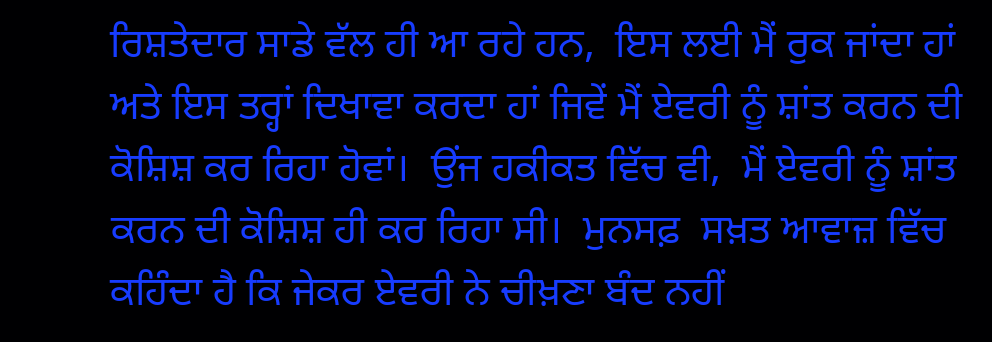ਰਿਸ਼ਤੇਦਾਰ ਸਾਡੇ ਵੱਲ ਹੀ ਆ ਰਹੇ ਹਨ,  ਇਸ ਲਈ ਮੈਂ ਰੁਕ ਜਾਂਦਾ ਹਾਂ ਅਤੇ ਇਸ ਤਰ੍ਹਾਂ ਦਿਖਾਵਾ ਕਰਦਾ ਹਾਂ ਜਿਵੇਂ ਮੈਂ ਏਵਰੀ ਨੂੰ ਸ਼ਾਂਤ ਕਰਨ ਦੀ ਕੋਸ਼ਿਸ਼ ਕਰ ਰਿਹਾ ਹੋਵਾਂ।  ਉਂਜ ਹਕੀਕਤ ਵਿੱਚ ਵੀ,  ਮੈਂ ਏਵਰੀ ਨੂੰ ਸ਼ਾਂਤ ਕਰਨ ਦੀ ਕੋਸ਼ਿਸ਼ ਹੀ ਕਰ ਰਿਹਾ ਸੀ।  ਮੁਨਸਫ਼  ਸਖ਼ਤ ਆਵਾਜ਼ ਵਿੱਚ ਕਹਿੰਦਾ ਹੈ ਕਿ ਜੇਕਰ ਏਵਰੀ ਨੇ ਚੀਖ਼ਣਾ ਬੰਦ ਨਹੀਂ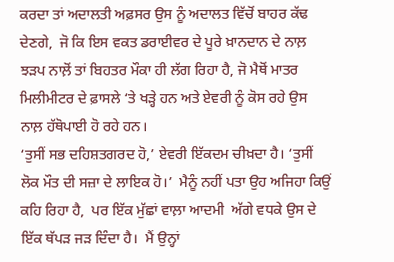ਕਰਦਾ ਤਾਂ ਅਦਾਲਤੀ ਅਫ਼ਸਰ ਉਸ ਨੂੰ ਅਦਾਲਤ ਵਿੱਚੋਂ ਬਾਹਰ ਕੱਢ ਦੇਣਗੇ,  ਜੋ ਕਿ ਇਸ ਵਕਤ ਡਰਾਈਵਰ ਦੇ ਪੂਰੇ ਖ਼ਾਨਦਾਨ ਦੇ ਨਾਲ਼ ਝੜਪ ਨਾਲ਼ੋਂ ਤਾਂ ਬਿਹਤਰ ਮੌਕਾ ਹੀ ਲੱਗ ਰਿਹਾ ਹੈ, ਜੋ ਮੈਥੋਂ ਮਾਤਰ ਮਿਲੀਮੀਟਰ ਦੇ ਫ਼ਾਸਲੇ ‘ਤੇ ਖੜ੍ਹੇ ਹਨ ਅਤੇ ਏਵਰੀ ਨੂੰ ਕੋਸ ਰਹੇ ਉਸ ਨਾਲ਼ ਹੱਥੋਪਾਈ ਹੋ ਰਹੇ ਹਨ।
‘ਤੁਸੀਂ ਸਭ ਦਹਿਸ਼ਤਗਰਦ ਹੋ,’ ਏਵਰੀ ਇੱਕਦਮ ਚੀਖ਼ਦਾ ਹੈ। ‘ਤੁਸੀਂ ਲੋਕ ਮੌਤ ਦੀ ਸਜ਼ਾ ਦੇ ਲਾਇਕ ਹੋ।’  ਮੈਨੂੰ ਨਹੀਂ ਪਤਾ ਉਹ ਅਜਿਹਾ ਕਿਉਂ ਕਹਿ ਰਿਹਾ ਹੈ,  ਪਰ ਇੱਕ ਮੁੱਛਾਂ ਵਾਲ਼ਾ ਆਦਮੀ  ਅੱਗੇ ਵਧਕੇ ਉਸ ਦੇ ਇੱਕ ਥੱਪੜ ਜੜ ਦਿੰਦਾ ਹੈ।  ਮੈਂ ਉਨ੍ਹਾਂ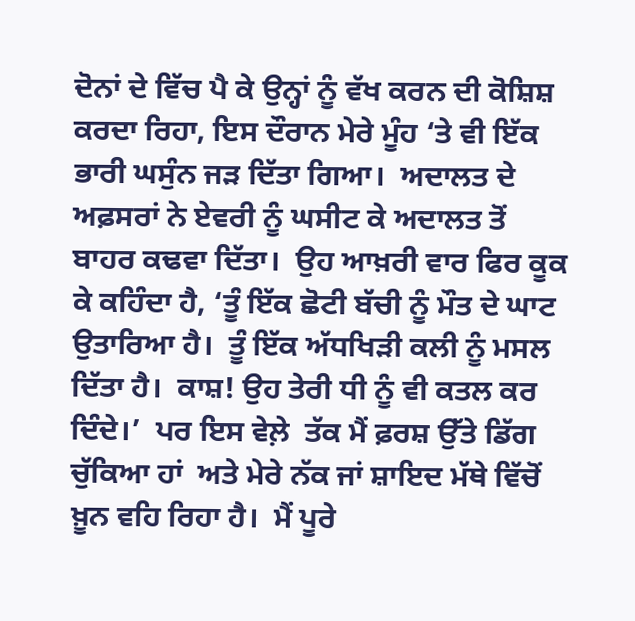ਦੋਨਾਂ ਦੇ ਵਿੱਚ ਪੈ ਕੇ ਉਨ੍ਹਾਂ ਨੂੰ ਵੱਖ ਕਰਨ ਦੀ ਕੋਸ਼ਿਸ਼ ਕਰਦਾ ਰਿਹਾ, ਇਸ ਦੌਰਾਨ ਮੇਰੇ ਮੂੰਹ ‘ਤੇ ਵੀ ਇੱਕ ਭਾਰੀ ਘਸੁੰਨ ਜੜ ਦਿੱਤਾ ਗਿਆ।  ਅਦਾਲਤ ਦੇ ਅਫ਼ਸਰਾਂ ਨੇ ਏਵਰੀ ਨੂੰ ਘਸੀਟ ਕੇ ਅਦਾਲਤ ਤੋਂ  ਬਾਹਰ ਕਢਵਾ ਦਿੱਤਾ।  ਉਹ ਆਖ਼ਰੀ ਵਾਰ ਫਿਰ ਕੂਕ ਕੇ ਕਹਿੰਦਾ ਹੈ, ‘ਤੂੰ ਇੱਕ ਛੋਟੀ ਬੱਚੀ ਨੂੰ ਮੌਤ ਦੇ ਘਾਟ ਉਤਾਰਿਆ ਹੈ।  ਤੂੰ ਇੱਕ ਅੱਧਖਿੜੀ ਕਲੀ ਨੂੰ ਮਸਲ ਦਿੱਤਾ ਹੈ।  ਕਾਸ਼! ਉਹ ਤੇਰੀ ਧੀ ਨੂੰ ਵੀ ਕਤਲ ਕਰ ਦਿੰਦੇ।’  ਪਰ ਇਸ ਵੇਲ਼ੇ  ਤੱਕ ਮੈਂ ਫ਼ਰਸ਼ ਉੱਤੇ ਡਿੱਗ ਚੁੱਕਿਆ ਹਾਂ  ਅਤੇ ਮੇਰੇ ਨੱਕ ਜਾਂ ਸ਼ਾਇਦ ਮੱਥੇ ਵਿੱਚੋਂ ਖ਼ੂਨ ਵਹਿ ਰਿਹਾ ਹੈ।  ਮੈਂ ਪੂਰੇ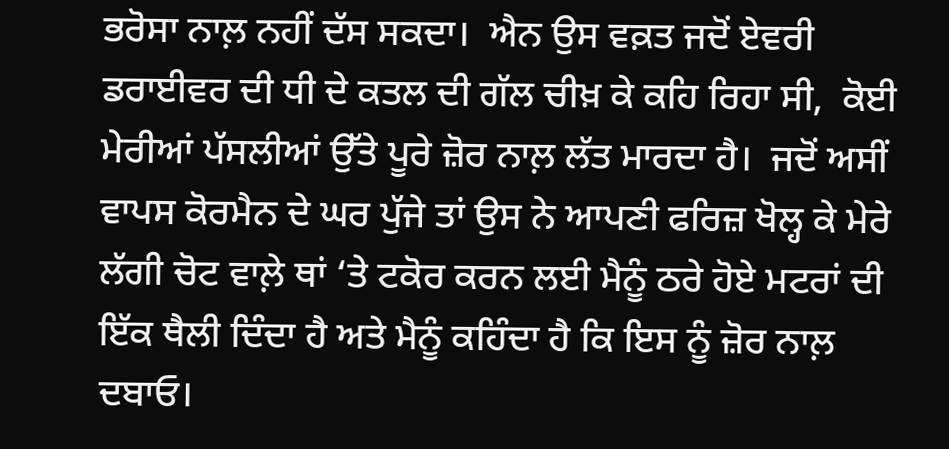ਭਰੋਸਾ ਨਾਲ਼ ਨਹੀਂ ਦੱਸ ਸਕਦਾ।  ਐਨ ਉਸ ਵਕ਼ਤ ਜਦੋਂ ਏਵਰੀ ਡਰਾਈਵਰ ਦੀ ਧੀ ਦੇ ਕਤਲ ਦੀ ਗੱਲ ਚੀਖ਼ ਕੇ ਕਹਿ ਰਿਹਾ ਸੀ,  ਕੋਈ ਮੇਰੀਆਂ ਪੱਸਲੀਆਂ ਉੱਤੇ ਪੂਰੇ ਜ਼ੋਰ ਨਾਲ਼ ਲੱਤ ਮਾਰਦਾ ਹੈ।  ਜਦੋਂ ਅਸੀਂ ਵਾਪਸ ਕੋਰਮੈਨ ਦੇ ਘਰ ਪੁੱਜੇ ਤਾਂ ਉਸ ਨੇ ਆਪਣੀ ਫਰਿਜ਼ ਖੋਲ੍ਹ ਕੇ ਮੇਰੇ ਲੱਗੀ ਚੋਟ ਵਾਲ਼ੇ ਥਾਂ ‘ਤੇ ਟਕੋਰ ਕਰਨ ਲਈ ਮੈਨੂੰ ਠਰੇ ਹੋਏ ਮਟਰਾਂ ਦੀ ਇੱਕ ਥੈਲੀ ਦਿੰਦਾ ਹੈ ਅਤੇ ਮੈਨੂੰ ਕਹਿੰਦਾ ਹੈ ਕਿ ਇਸ ਨੂੰ ਜ਼ੋਰ ਨਾਲ਼ ਦਬਾਓ।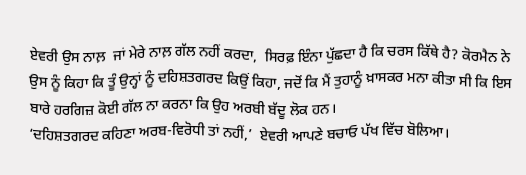ਏਵਰੀ ਉਸ ਨਾਲ਼  ਜਾਂ ਮੇਰੇ ਨਾਲ਼ ਗੱਲ ਨਹੀਂ ਕਰਦਾ,  ਸਿਰਫ਼ ਇੰਨਾ ਪੁੱਛਦਾ ਹੈ ਕਿ ਚਰਸ ਕਿੱਥੇ ਹੈ? ਕੋਰਮੈਨ ਨੇ ਉਸ ਨੂੰ ਕਿਹਾ ਕਿ ਤੂੰ ਉਨ੍ਹਾਂ ਨੂੰ ਦਹਿਸ਼ਤਗਰਦ ਕਿਉਂ ਕਿਹਾ, ਜਦੋਂ ਕਿ ਮੈਂ ਤੁਹਾਨੂੰ ਖ਼ਾਸਕਰ ਮਨਾ ਕੀਤਾ ਸੀ ਕਿ ਇਸ ਬਾਰੇ ਹਰਗਿਜ਼ ਕੋਈ ਗੱਲ ਨਾ ਕਰਨਾ ਕਿ ਉਹ ਅਰਬੀ ਬੱਦੂ ਲੋਕ ਹਨ।
‘ਦਹਿਸ਼ਤਗਰਦ ਕਹਿਣਾ ਅਰਬ-ਵਿਰੋਧੀ ਤਾਂ ਨਹੀਂ,’  ਏਵਰੀ ਆਪਣੇ ਬਚਾਓ ਪੱਖ ਵਿੱਚ ਬੋਲਿਆ।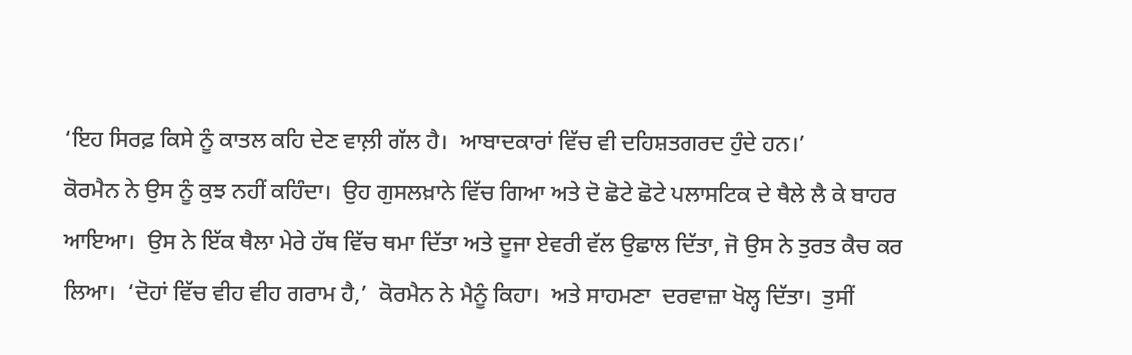‘ਇਹ ਸਿਰਫ਼ ਕਿਸੇ ਨੂੰ ਕਾਤਲ ਕਹਿ ਦੇਣ ਵਾਲ਼ੀ ਗੱਲ ਹੈ।  ਆਬਾਦਕਾਰਾਂ ਵਿੱਚ ਵੀ ਦਹਿਸ਼ਤਗਰਦ ਹੁੰਦੇ ਹਨ।’
ਕੋਰਮੈਨ ਨੇ ਉਸ ਨੂੰ ਕੁਝ ਨਹੀਂ ਕਹਿੰਦਾ।  ਉਹ ਗੁਸਲਖ਼ਾਨੇ ਵਿੱਚ ਗਿਆ ਅਤੇ ਦੋ ਛੋਟੇ ਛੋਟੇ ਪਲਾਸਟਿਕ ਦੇ ਥੈਲੇ ਲੈ ਕੇ ਬਾਹਰ ਆਇਆ।  ਉਸ ਨੇ ਇੱਕ ਥੈਲਾ ਮੇਰੇ ਹੱਥ ਵਿੱਚ ਥਮਾ ਦਿੱਤਾ ਅਤੇ ਦੂਜਾ ਏਵਰੀ ਵੱਲ ਉਛਾਲ ਦਿੱਤਾ, ਜੋ ਉਸ ਨੇ ਤੁਰਤ ਕੈਚ ਕਰ ਲਿਆ।  ‘ਦੋਹਾਂ ਵਿੱਚ ਵੀਹ ਵੀਹ ਗਰਾਮ ਹੈ,’  ਕੋਰਮੈਨ ਨੇ ਮੈਨੂੰ ਕਿਹਾ।  ਅਤੇ ਸਾਹਮਣਾ  ਦਰਵਾਜ਼ਾ ਖੋਲ੍ਹ ਦਿੱਤਾ।  ਤੁਸੀਂ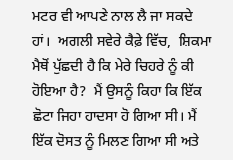ਮਟਰ ਵੀ ਆਪਣੇ ਨਾਲ ਲੈ ਜਾ ਸਕਦੇ ਹਾਂ।  ਅਗਲੀ ਸਵੇਰੇ ਕੈਫ਼ੇ ਵਿੱਚ,  ਸ਼ਿਕਮਾ ਮੈਥੋਂ ਪੁੱਛਦੀ ਹੈ ਕਿ ਮੇਰੇ ਚਿਹਰੇ ਨੂੰ ਕੀ ਹੋਇਆ ਹੈ?  ਮੈਂ ਉਸਨੂੰ ਕਿਹਾ ਕਿ ਇੱਕ ਛੋਟਾ ਜਿਹਾ ਹਾਦਸਾ ਹੋ ਗਿਆ ਸੀ। ਮੈਂ ਇੱਕ ਦੋਸਤ ਨੂੰ ਮਿਲਣ ਗਿਆ ਸੀ ਅਤੇ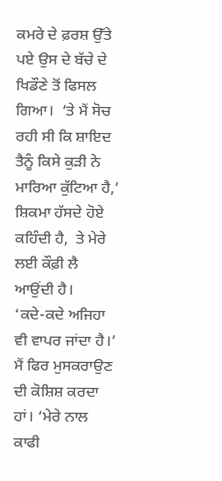ਕਮਰੇ ਦੇ ਫ਼ਰਸ਼ ਉੱਤੇ ਪਏ ਉਸ ਦੇ ਬੱਚੇ ਦੇ ਖਿਡੌਣੇ ਤੋਂ ਫਿਸਲ ਗਿਆ।  ‘ਤੇ ਮੈਂ ਸੋਚ ਰਹੀ ਸੀ ਕਿ ਸ਼ਾਇਦ ਤੈਨੂੰ ਕਿਸੇ ਕੁੜੀ ਨੇ ਮਾਰਿਆ ਕੁੱਟਿਆ ਹੈ,’  ਸ਼ਿਕਮਾ ਹੱਸਦੇ ਹੋਏ ਕਹਿੰਦੀ ਹੈ,  ਤੇ ਮੇਰੇ ਲਈ ਕੌਫ਼ੀ ਲੈ ਆਉਂਦੀ ਹੈ।
‘ਕਦੇ-ਕਦੇ ਅਜਿਹਾ ਵੀ ਵਾਪਰ ਜਾਂਦਾ ਹੈ।’  ਮੈਂ ਫਿਰ ਮੁਸਕਰਾਉਣ ਦੀ ਕੋਸ਼ਿਸ਼ ਕਰਦਾ ਹਾਂ। ‘ਮੇਰੇ ਨਾਲ ਕਾਫੀ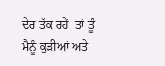ਦੇਰ ਤੱਕ ਰਹੇਂ  ਤਾਂ ਤੂੰ ਮੈਨੂੰ ਕੁੜੀਆਂ ਅਤੇ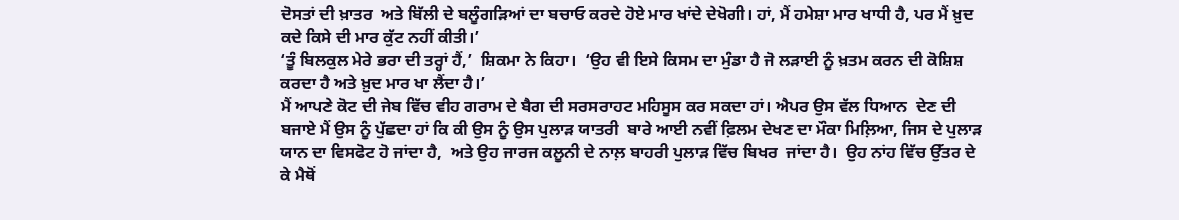ਦੋਸਤਾਂ ਦੀ ਖ਼ਾਤਰ  ਅਤੇ ਬਿੱਲੀ ਦੇ ਬਲੂੰਗੜਿਆਂ ਦਾ ਬਚਾਓ ਕਰਦੇ ਹੋਏ ਮਾਰ ਖਾਂਦੇ ਦੇਖੋਗੀ। ਹਾਂ, ਮੈਂ ਹਮੇਸ਼ਾ ਮਾਰ ਖਾਧੀ ਹੈ, ਪਰ ਮੈਂ ਖ਼ੁਦ ਕਦੇ ਕਿਸੇ ਦੀ ਮਾਰ ਕੁੱਟ ਨਹੀਂ ਕੀਤੀ।’
‘ਤੂੰ ਬਿਲਕੁਲ ਮੇਰੇ ਭਰਾ ਦੀ ਤਰ੍ਹਾਂ ਹੈਂ,’  ਸ਼ਿਕਮਾ ਨੇ ਕਿਹਾ।  ‘ਉਹ ਵੀ ਇਸੇ ਕਿਸਮ ਦਾ ਮੁੰਡਾ ਹੈ ਜੋ ਲੜਾਈ ਨੂੰ ਖ਼ਤਮ ਕਰਨ ਦੀ ਕੋਸ਼ਿਸ਼ ਕਰਦਾ ਹੈ ਅਤੇ ਖ਼ੁਦ ਮਾਰ ਖਾ ਲੈਂਦਾ ਹੈ।’
ਮੈਂ ਆਪਣੇ ਕੋਟ ਦੀ ਜੇਬ ਵਿੱਚ ਵੀਹ ਗਰਾਮ ਦੇ ਬੈਗ ਦੀ ਸਰਸਰਾਹਟ ਮਹਿਸੂਸ ਕਰ ਸਕਦਾ ਹਾਂ। ਐਪਰ ਉਸ ਵੱਲ ਧਿਆਨ  ਦੇਣ ਦੀ ਬਜਾਏ ਮੈਂ ਉਸ ਨੂੰ ਪੁੱਛਦਾ ਹਾਂ ਕਿ ਕੀ ਉਸ ਨੂੰ ਉਸ ਪੁਲਾੜ ਯਾਤਰੀ  ਬਾਰੇ ਆਈ ਨਵੀਂ ਫ਼ਿਲਮ ਦੇਖਣ ਦਾ ਮੌਕਾ ਮਿਲ਼ਿਆ, ਜਿਸ ਦੇ ਪੁਲਾੜ ਯਾਨ ਦਾ ਵਿਸਫੋਟ ਹੋ ਜਾਂਦਾ ਹੈ,  ਅਤੇ ਉਹ ਜਾਰਜ ਕਲੂਨੀ ਦੇ ਨਾਲ਼ ਬਾਹਰੀ ਪੁਲਾੜ ਵਿੱਚ ਬਿਖਰ  ਜਾਂਦਾ ਹੈ।  ਉਹ ਨਾਂਹ ਵਿੱਚ ਉੱਤਰ ਦੇ ਕੇ ਮੈਥੋਂ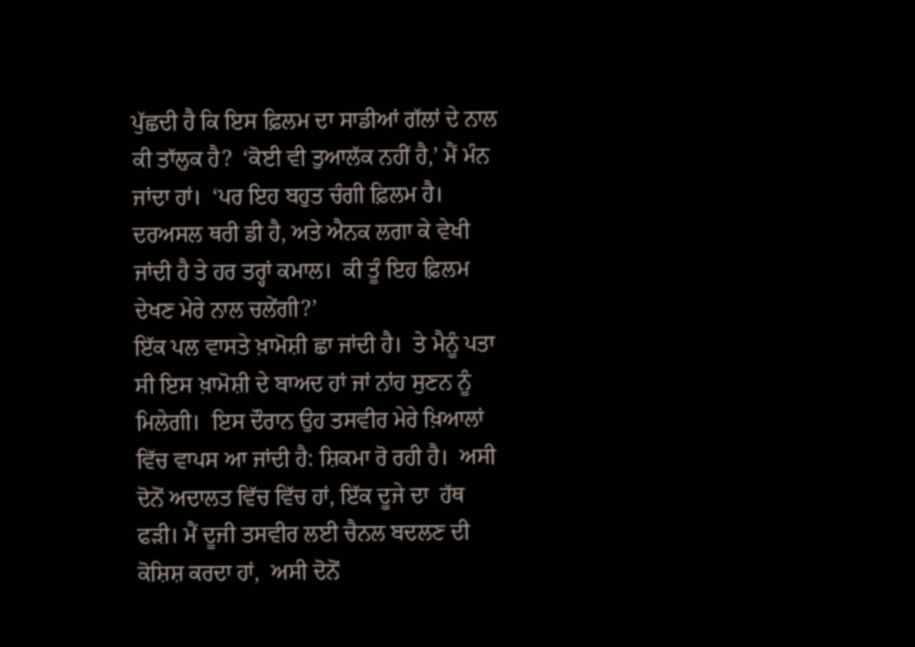ਪੁੱਛਦੀ ਹੈ ਕਿ ਇਸ ਫ਼ਿਲਮ ਦਾ ਸਾਡੀਆਂ ਗੱਲਾਂ ਦੇ ਨਾਲ ਕੀ ਤਾੱਲੁਕ ਹੈ?  ‘ਕੋਈ ਵੀ ਤੁਆਲੱਕ ਨਹੀਂ ਹੈ,’ ਮੈਂ ਮੰਨ ਜਾਂਦਾ ਹਾਂ।  ‘ਪਰ ਇਹ ਬਹੁਤ ਚੰਗੀ ਫ਼ਿਲਮ ਹੈ।  ਦਰਅਸਲ ਥਰੀ ਡੀ ਹੈ, ਅਤੇ ਐਨਕ ਲਗਾ ਕੇ ਵੇਖੀ ਜਾਂਦੀ ਹੈ ਤੇ ਹਰ ਤਰ੍ਹਾਂ ਕਮਾਲ।  ਕੀ ਤੂੰ ਇਹ ਫ਼ਿਲਮ ਦੇਖਣ ਮੇਰੇ ਨਾਲ ਚਲੇਂਗੀ?’
ਇੱਕ ਪਲ ਵਾਸਤੇ ਖ਼ਾਮੋਸ਼ੀ ਛਾ ਜਾਂਦੀ ਹੈ।  ਤੇ ਮੈਨੂੰ ਪਤਾ ਸੀ ਇਸ ਖ਼ਾਮੋਸ਼ੀ ਦੇ ਬਾਅਦ ਹਾਂ ਜਾਂ ਨਾਂਹ ਸੁਣਨ ਨੂੰ ਮਿਲੇਗੀ।  ਇਸ ਦੌਰਾਨ ਉਹ ਤਸਵੀਰ ਮੇਰੇ ਖ਼ਿਆਲਾਂ ਵਿੱਚ ਵਾਪਸ ਆ ਜਾਂਦੀ ਹੈ: ਸ਼ਿਕਮਾ ਰੋ ਰਹੀ ਹੈ।  ਅਸੀ ਦੋਨੋਂ ਅਦਾਲਤ ਵਿੱਚ ਵਿੱਚ ਹਾਂ, ਇੱਕ ਦੂਜੇ ਦਾ  ਹੱਥ ਫੜੀ। ਮੈਂ ਦੂਜੀ ਤਸਵੀਰ ਲਈ ਚੈਨਲ ਬਦਲਣ ਦੀ ਕੋਸ਼ਿਸ਼ ਕਰਦਾ ਹਾਂ,  ਅਸੀ ਦੋਨੋਂ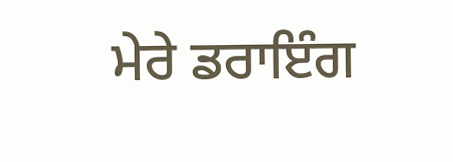ਮੇਰੇ ਡਰਾਇੰਗ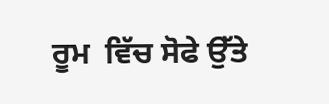ਰੂਮ  ਵਿੱਚ ਸੋਫੇ ਉੱਤੇ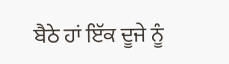ਬੈਠੇ ਹਾਂ ਇੱਕ ਦੂਜੇ ਨੂੰ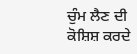ਚੁੰਮ ਲੈਣ ਦੀ ਕੋਸ਼ਿਸ਼ ਕਰਦੇ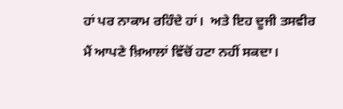ਹਾਂ ਪਰ ਨਾਕਾਮ ਰਹਿੰਦੇ ਹਾਂ।  ਅਤੇ ਇਹ ਦੂਜੀ ਤਸਵੀਰ ਮੈਂ ਆਪਣੇ ਖ਼ਿਆਲਾਂ ਵਿੱਚੋਂ ਹਟਾ ਨਹੀਂ ਸਕਦਾ।